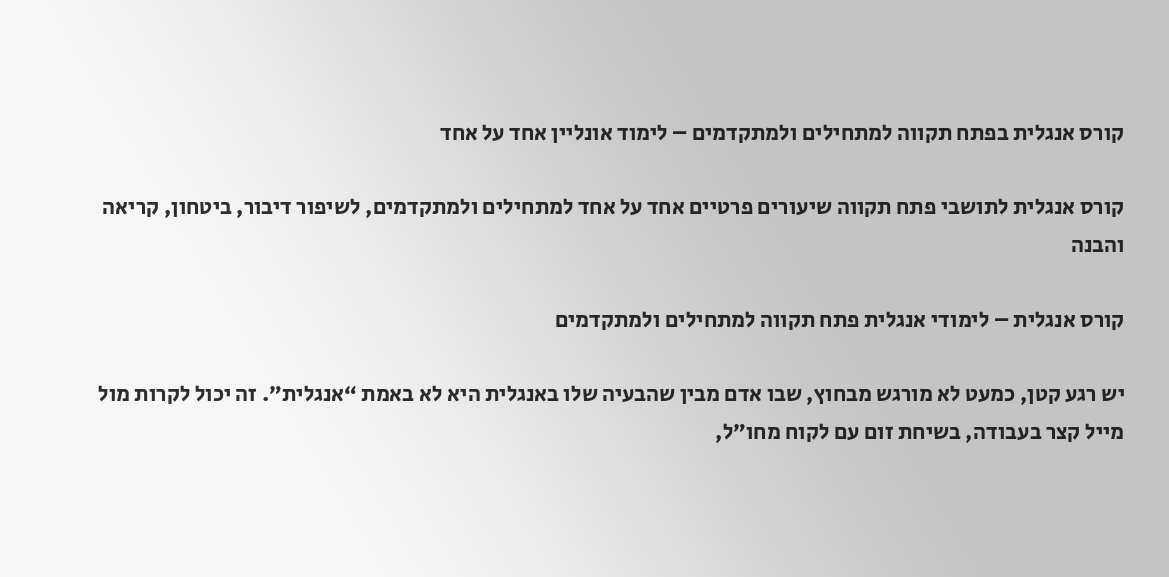קורס אנגלית בפתח תקווה למתחילים ולמתקדמים – לימוד אונליין אחד על אחד

קורס אנגלית לתושבי פתח תקווה שיעורים פרטיים אחד על אחד למתחילים ולמתקדמים, לשיפור דיבור, ביטחון, קריאה והבנה

קורס אנגלית – לימודי אנגלית פתח תקווה למתחילים ולמתקדמים

יש רגע קטן, כמעט לא מורגש מבחוץ, שבו אדם מבין שהבעיה שלו באנגלית היא לא באמת “אנגלית”. זה יכול לקרות מול מייל קצר בעבודה, בשיחת זום עם לקוח מחו״ל,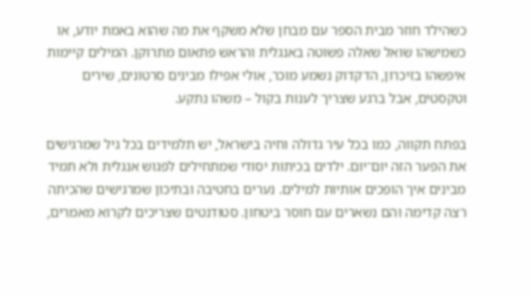כשהילד חוזר מבית הספר עם מבחן שלא משקף את מה שהוא באמת יודע, או כשמישהו שואל שאלה פשוטה באנגלית והראש פתאום מתרוקן. המילים קיימות איפשהו בזיכרון, הדקדוק נשמע מוכר, אולי אפילו מבינים סרטונים, שירים וטקסטים, אבל ברגע שצריך לענות בקול – משהו נתקע.

בפתח תקווה, כמו בכל עיר גדולה וחיה בישראל, יש תלמידים בכל גיל שמרגישים את הפער הזה יום־יום. ילדים בכיתות יסודי שמתחילים לפגוש אנגלית ולא תמיד מבינים איך הופכים אותיות למילים. נערים בחטיבה ובתיכון שמרגישים שהכיתה רצה קדימה והם נשארים עם חוסר ביטחון. סטודנטים שצריכים לקרוא מאמרים,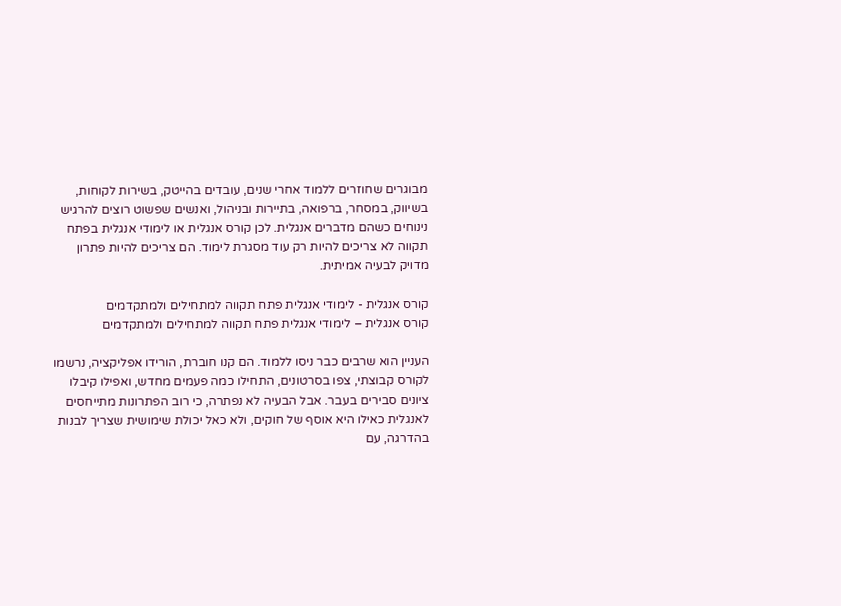מבוגרים שחוזרים ללמוד אחרי שנים, עובדים בהייטק, בשירות לקוחות, בשיווק, במסחר, ברפואה, בתיירות ובניהול, ואנשים שפשוט רוצים להרגיש נינוחים כשהם מדברים אנגלית. לכן קורס אנגלית או לימודי אנגלית בפתח תקווה לא צריכים להיות רק עוד מסגרת לימוד. הם צריכים להיות פתרון מדויק לבעיה אמיתית.

קורס אנגלית - לימודי אנגלית פתח תקווה למתחילים ולמתקדמים
קורס אנגלית – לימודי אנגלית פתח תקווה למתחילים ולמתקדמים

העניין הוא שרבים כבר ניסו ללמוד. הם קנו חוברת, הורידו אפליקציה, נרשמו לקורס קבוצתי, צפו בסרטונים, התחילו כמה פעמים מחדש, ואפילו קיבלו ציונים סבירים בעבר. אבל הבעיה לא נפתרה, כי רוב הפתרונות מתייחסים לאנגלית כאילו היא אוסף של חוקים, ולא כאל יכולת שימושית שצריך לבנות בהדרגה, עם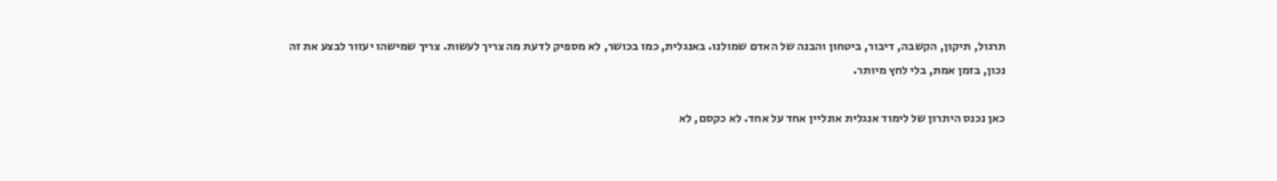תרגול, תיקון, הקשבה, דיבור, ביטחון והבנה של האדם שמולנו. באנגלית, כמו בכושר, לא מספיק לדעת מה צריך לעשות. צריך שמישהו יעזור לבצע את זה נכון, בזמן אמת, בלי לחץ מיותר.

כאן נכנס היתרון של לימוד אנגלית אונליין אחד על אחד. לא כקסם, לא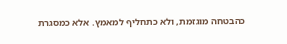כהבטחה מוגזמת, ולא כתחליף למאמץ. אלא כמסגרת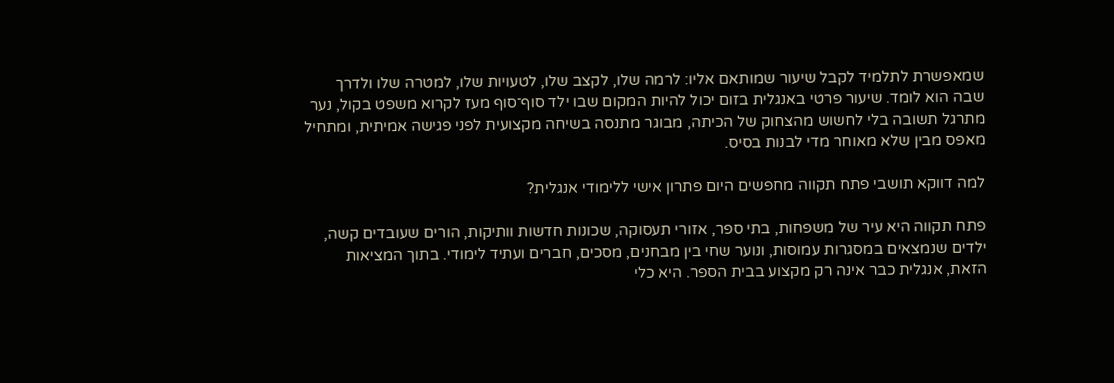שמאפשרת לתלמיד לקבל שיעור שמותאם אליו: לרמה שלו, לקצב שלו, לטעויות שלו, למטרה שלו ולדרך שבה הוא לומד. שיעור פרטי באנגלית בזום יכול להיות המקום שבו ילד סוף־סוף מעז לקרוא משפט בקול, נער מתרגל תשובה בלי לחשוש מהצחוק של הכיתה, מבוגר מתנסה בשיחה מקצועית לפני פגישה אמיתית, ומתחיל מאפס מבין שלא מאוחר מדי לבנות בסיס.

למה דווקא תושבי פתח תקווה מחפשים היום פתרון אישי ללימודי אנגלית?

פתח תקווה היא עיר של משפחות, בתי ספר, אזורי תעסוקה, שכונות חדשות וותיקות, הורים שעובדים קשה, ילדים שנמצאים במסגרות עמוסות, ונוער שחי בין מבחנים, מסכים, חברים ועתיד לימודי. בתוך המציאות הזאת, אנגלית כבר אינה רק מקצוע בבית הספר. היא כלי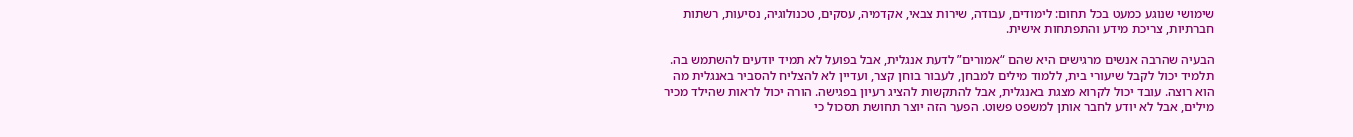שימושי שנוגע כמעט בכל תחום: לימודים, עבודה, שירות צבאי, אקדמיה, עסקים, טכנולוגיה, נסיעות, רשתות חברתיות, צריכת מידע והתפתחות אישית.

הבעיה שהרבה אנשים מרגישים היא שהם “אמורים” לדעת אנגלית, אבל בפועל לא תמיד יודעים להשתמש בה. תלמיד יכול לקבל שיעורי בית, ללמוד מילים למבחן, לעבור בוחן קצר, ועדיין לא להצליח להסביר באנגלית מה הוא רוצה. עובד יכול לקרוא מצגת באנגלית, אבל להתקשות להציג רעיון בפגישה. הורה יכול לראות שהילד מכיר מילים, אבל לא יודע לחבר אותן למשפט פשוט. הפער הזה יוצר תחושת תסכול כי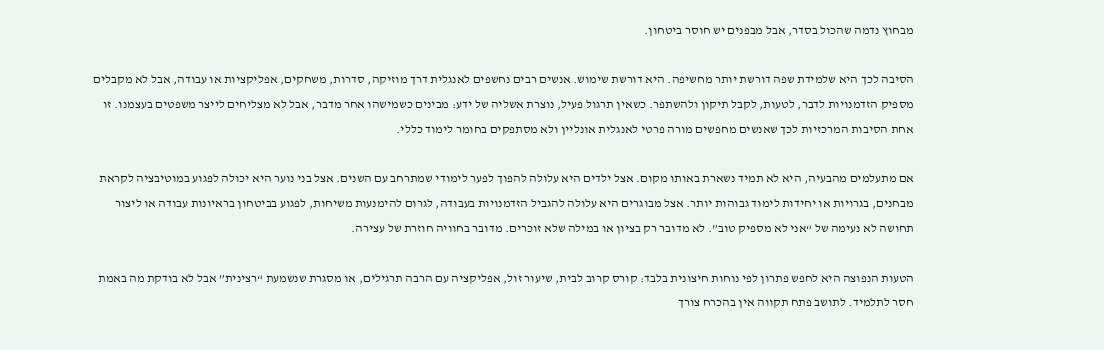מבחוץ נדמה שהכול בסדר, אבל מבפנים יש חוסר ביטחון.

הסיבה לכך היא שלמידת שפה דורשת יותר מחשיפה. היא דורשת שימוש. אנשים רבים נחשפים לאנגלית דרך מוזיקה, סדרות, משחקים, אפליקציות או עבודה, אבל לא מקבלים מספיק הזדמנויות לדבר, לטעות, לקבל תיקון ולהשתפר. כשאין תרגול פעיל, נוצרת אשליה של ידע: מבינים כשמישהו אחר מדבר, אבל לא מצליחים לייצר משפטים בעצמנו. זו אחת הסיבות המרכזיות לכך שאנשים מחפשים מורה פרטי לאנגלית אונליין ולא מסתפקים בחומר לימוד כללי.

אם מתעלמים מהבעיה, היא לא תמיד נשארת באותו מקום. אצל ילדים היא עלולה להפוך לפער לימודי שמתרחב עם השנים. אצל בני נוער היא יכולה לפגוע במוטיבציה לקראת מבחנים, בגרויות או יחידות לימוד גבוהות יותר. אצל מבוגרים היא עלולה להגביל הזדמנויות בעבודה, לגרום להימנעות משיחות, לפגוע בביטחון בראיונות עבודה או ליצור תחושה לא נעימה של “אני לא מספיק טוב”. לא מדובר רק בציון או במילה שלא זוכרים. מדובר בחוויה חוזרת של עצירה.

הטעות הנפוצה היא לחפש פתרון לפי נוחות חיצונית בלבד: קורס קרוב לבית, שיעור זול, אפליקציה עם הרבה תרגילים, או מסגרת שנשמעת “רצינית” אבל לא בודקת מה באמת חסר לתלמיד. לתושב פתח תקווה אין בהכרח צורך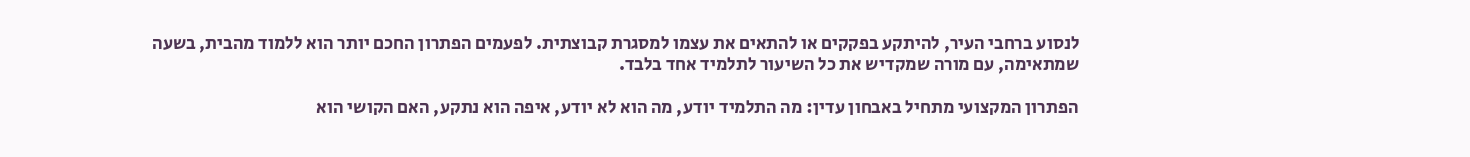לנסוע ברחבי העיר, להיתקע בפקקים או להתאים את עצמו למסגרת קבוצתית. לפעמים הפתרון החכם יותר הוא ללמוד מהבית, בשעה שמתאימה, עם מורה שמקדיש את כל השיעור לתלמיד אחד בלבד.

הפתרון המקצועי מתחיל באבחון עדין: מה התלמיד יודע, מה הוא לא יודע, איפה הוא נתקע, האם הקושי הוא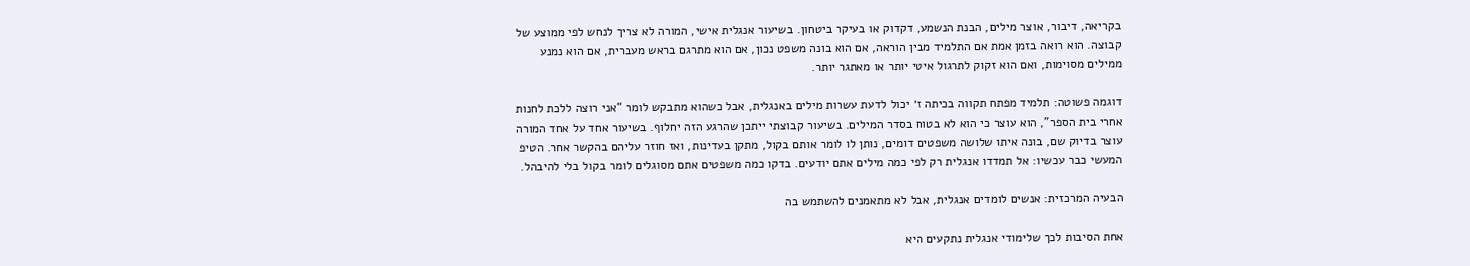בקריאה, דיבור, אוצר מילים, הבנת הנשמע, דקדוק או בעיקר ביטחון. בשיעור אנגלית אישי, המורה לא צריך לנחש לפי ממוצע של קבוצה. הוא רואה בזמן אמת אם התלמיד מבין הוראה, אם הוא בונה משפט נכון, אם הוא מתרגם בראש מעברית, אם הוא נמנע ממילים מסוימות, ואם הוא זקוק לתרגול איטי יותר או מאתגר יותר.

דוגמה פשוטה: תלמיד מפתח תקווה בכיתה ז׳ יכול לדעת עשרות מילים באנגלית, אבל כשהוא מתבקש לומר “אני רוצה ללכת לחנות אחרי בית הספר”, הוא עוצר כי הוא לא בטוח בסדר המילים. בשיעור קבוצתי ייתכן שהרגע הזה יחלוף. בשיעור אחד על אחד המורה עוצר בדיוק שם, בונה איתו שלושה משפטים דומים, נותן לו לומר אותם בקול, מתקן בעדינות, ואז חוזר עליהם בהקשר אחר. הטיפ המעשי כבר עכשיו: אל תמדדו אנגלית רק לפי כמה מילים אתם יודעים. בדקו כמה משפטים אתם מסוגלים לומר בקול בלי להיבהל.

הבעיה המרכזית: אנשים לומדים אנגלית, אבל לא מתאמנים להשתמש בה

אחת הסיבות לכך שלימודי אנגלית נתקעים היא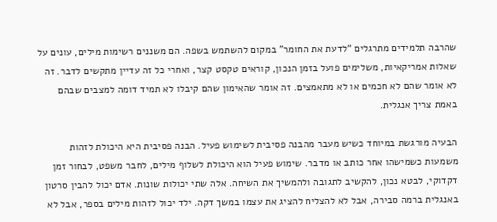שהרבה תלמידים מתרגלים “לדעת את החומר” במקום להשתמש בשפה. הם משננים רשימות מילים, עונים על שאלות אמריקאיות, משלימים פועל בזמן הנכון, קוראים טקסט קצר, ואחרי כל זה עדיין מתקשים לדבר. זה לא אומר שהם לא חכמים או לא מתאמצים. זה אומר שהאימון שהם קיבלו לא תמיד דומה למצבים שבהם באמת צריך אנגלית.

הבעיה מורגשת במיוחד כשיש מעבר מהבנה פסיבית לשימוש פעיל. הבנה פסיבית היא היכולת לזהות משמעות כשמישהו אחר כותב או מדבר. שימוש פעיל הוא היכולת לשלוף מילים, לחבר משפט, לבחור זמן דקדוקי, לבטא נכון, להקשיב לתגובה ולהמשיך את השיחה. אלה שתי יכולות שונות. אדם יכול להבין סרטון באנגלית ברמה סבירה, אבל לא להצליח להציג את עצמו במשך דקה. ילד יכול לזהות מילים בספר, אבל לא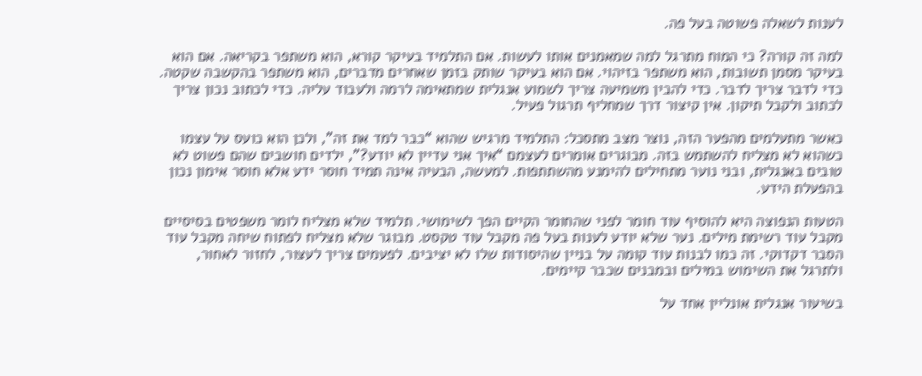לענות לשאלה פשוטה בעל פה.

למה זה קורה? כי המוח מתרגל למה שמאמנים אותו לעשות. אם התלמיד בעיקר קורא, הוא משתפר בקריאה. אם הוא בעיקר מסמן תשובות, הוא משתפר בזיהוי. אם הוא בעיקר שותק בזמן שאחרים מדברים, הוא משתפר בהקשבה שקטה. כדי לדבר צריך לדבר. כדי להבין משמיעה צריך לשמוע אנגלית שמתאימה לרמה ולעבוד עליה. כדי לכתוב נכון צריך לכתוב ולקבל תיקון. אין קיצור דרך שמחליף תרגול פעיל.

כאשר מתעלמים מהפער הזה, נוצר מצב מתסכל: התלמיד מרגיש שהוא “כבר למד את זה”, ולכן הוא כועס על עצמו כשהוא לא מצליח להשתמש בזה. מבוגרים אומרים לעצמם “איך אני עדיין לא יודע?”, ילדים חושבים שהם פשוט לא טובים באנגלית, ובני נוער מתחילים להימנע מהשתתפות. למעשה, הבעיה אינה תמיד חוסר ידע אלא חוסר אימון נכון בהפעלת הידע.

הטעות הנפוצה היא להוסיף עוד חומר לפני שהחומר הקיים הפך לשימושי. תלמיד שלא מצליח לומר משפטים בסיסיים מקבל עוד רשימת מילים. נער שלא יודע לענות בעל פה מקבל עוד טקסט. מבוגר שלא מצליח לפתוח שיחה מקבל עוד הסבר דקדוקי. זה כמו לבנות עוד קומה על בניין שהיסודות שלו לא יציבים. לפעמים צריך לעצור, לחזור לאחור, ולתרגל את השימוש במילים ובמבנים שכבר קיימים.

בשיעור אנגלית אונליין אחד על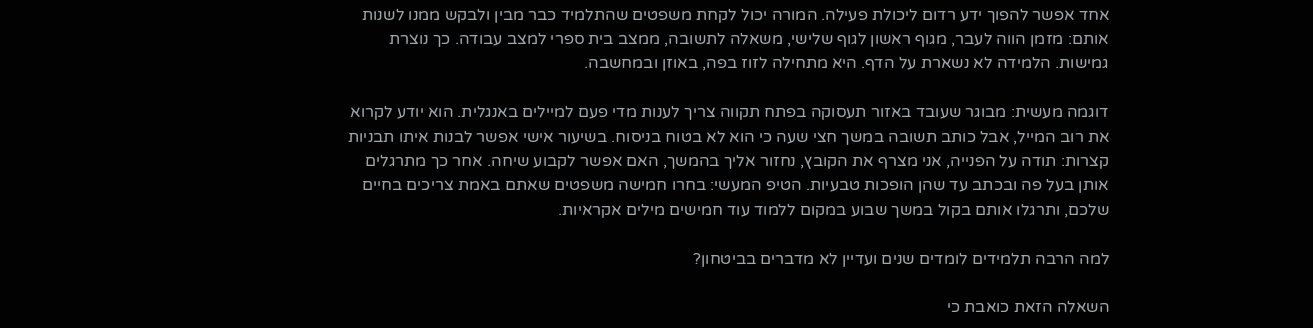אחד אפשר להפוך ידע רדום ליכולת פעילה. המורה יכול לקחת משפטים שהתלמיד כבר מבין ולבקש ממנו לשנות אותם: מזמן הווה לעבר, מגוף ראשון לגוף שלישי, משאלה לתשובה, ממצב בית ספרי למצב עבודה. כך נוצרת גמישות. הלמידה לא נשארת על הדף. היא מתחילה לזוז בפה, באוזן ובמחשבה.

דוגמה מעשית: מבוגר שעובד באזור תעסוקה בפתח תקווה צריך לענות מדי פעם למיילים באנגלית. הוא יודע לקרוא את רוב המייל, אבל כותב תשובה במשך חצי שעה כי הוא לא בטוח בניסוח. בשיעור אישי אפשר לבנות איתו תבניות קצרות: תודה על הפנייה, אני מצרף את הקובץ, נחזור אליך בהמשך, האם אפשר לקבוע שיחה. אחר כך מתרגלים אותן בעל פה ובכתב עד שהן הופכות טבעיות. הטיפ המעשי: בחרו חמישה משפטים שאתם באמת צריכים בחיים שלכם, ותרגלו אותם בקול במשך שבוע במקום ללמוד עוד חמישים מילים אקראיות.

למה הרבה תלמידים לומדים שנים ועדיין לא מדברים בביטחון?

השאלה הזאת כואבת כי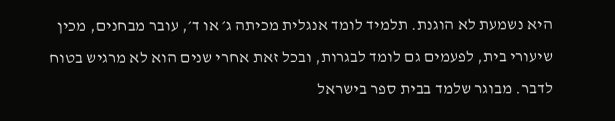היא נשמעת לא הוגנת. תלמיד לומד אנגלית מכיתה ג׳ או ד׳, עובר מבחנים, מכין שיעורי בית, לפעמים גם לומד לבגרות, ובכל זאת אחרי שנים הוא לא מרגיש בטוח לדבר. מבוגר שלמד בבית ספר בישראל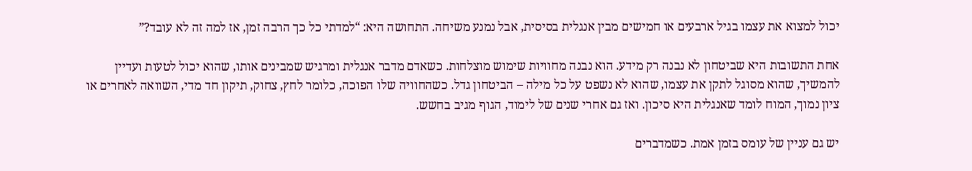יכול למצוא את עצמו בגיל ארבעים או חמישים מבין אנגלית בסיסית, אבל נמנע משיחה. התחושה היא: “למדתי כל כך הרבה זמן, אז למה זה לא עובד?”

אחת התשובות היא שביטחון לא נבנה רק מידע. הוא נבנה מחוויות שימוש מוצלחות. כשאדם מדבר אנגלית ומרגיש שמבינים אותו, שהוא יכול לטעות ועדיין להמשיך, שהוא מסוגל לתקן את עצמו, שהוא לא נשפט על כל מילה – הביטחון גדל. כשהחוויה שלו הפוכה, כלומר לחץ, צחוק, תיקון חד מדי, השוואה לאחרים או ציון נמוך, המוח לומד שאנגלית היא סיכון. ואז גם אחרי שנים של לימוד, הגוף מגיב בחשש.

יש גם עניין של עומס בזמן אמת. כשמדברים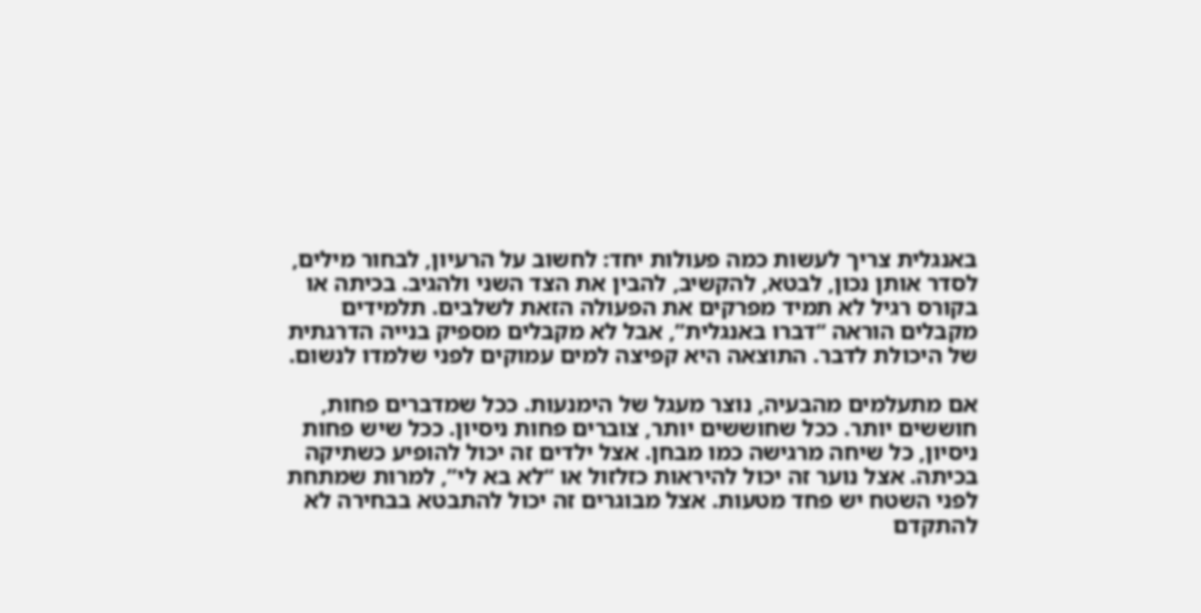באנגלית צריך לעשות כמה פעולות יחד: לחשוב על הרעיון, לבחור מילים, לסדר אותן נכון, לבטא, להקשיב, להבין את הצד השני ולהגיב. בכיתה או בקורס רגיל לא תמיד מפרקים את הפעולה הזאת לשלבים. תלמידים מקבלים הוראה “דברו באנגלית”, אבל לא מקבלים מספיק בנייה הדרגתית של היכולת לדבר. התוצאה היא קפיצה למים עמוקים לפני שלמדו לנשום.

אם מתעלמים מהבעיה, נוצר מעגל של הימנעות. ככל שמדברים פחות, חוששים יותר. ככל שחוששים יותר, צוברים פחות ניסיון. ככל שיש פחות ניסיון, כל שיחה מרגישה כמו מבחן. אצל ילדים זה יכול להופיע כשתיקה בכיתה. אצל נוער זה יכול להיראות כזלזול או “לא בא לי”, למרות שמתחת לפני השטח יש פחד מטעות. אצל מבוגרים זה יכול להתבטא בבחירה לא להתקדם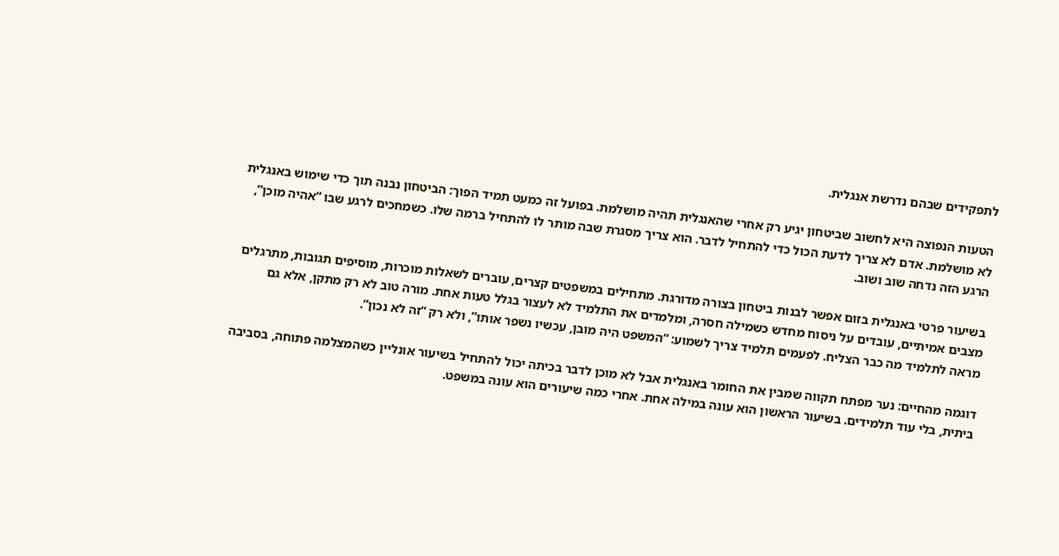לתפקידים שבהם נדרשת אנגלית.

הטעות הנפוצה היא לחשוב שביטחון יגיע רק אחרי שהאנגלית תהיה מושלמת. בפועל זה כמעט תמיד הפוך: הביטחון נבנה תוך כדי שימוש באנגלית לא מושלמת. אדם לא צריך לדעת הכול כדי להתחיל לדבר. הוא צריך מסגרת שבה מותר לו להתחיל ברמה שלו. כשמחכים לרגע שבו “אהיה מוכן”, הרגע הזה נדחה שוב ושוב.

בשיעור פרטי באנגלית בזום אפשר לבנות ביטחון בצורה מדורגת. מתחילים במשפטים קצרים, עוברים לשאלות מוכרות, מוסיפים תגובות, מתרגלים מצבים אמיתיים, עובדים על ניסוח מחדש כשמילה חסרה, ומלמדים את התלמיד לא לעצור בגלל טעות אחת. מורה טוב לא רק מתקן, אלא גם מראה לתלמיד מה כבר הצליח. לפעמים תלמיד צריך לשמוע: “המשפט היה מובן, עכשיו נשפר אותו”, ולא רק “זה לא נכון”.

דוגמה מהחיים: נער מפתח תקווה שמבין את החומר באנגלית אבל לא מוכן לדבר בכיתה יכול להתחיל בשיעור אונליין כשהמצלמה פתוחה, בסביבה ביתית, בלי עוד תלמידים. בשיעור הראשון הוא עונה במילה אחת. אחרי כמה שיעורים הוא עונה במשפט.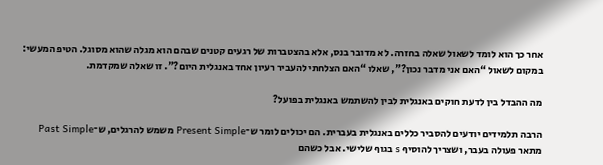אחר כך הוא לומד לשאול שאלה בחזרה. לא מדובר בנס, אלא בהצטברות של רגעים קטנים שבהם הוא מגלה שהוא מסוגל. הטיפ המעשי: במקום לשאול “האם אני מדבר נכון?”, שאלו “האם הצלחתי להעביר רעיון אחד באנגלית היום?”. זו שאלה שמקדמת.

מה ההבדל בין לדעת חוקים באנגלית לבין להשתמש באנגלית בפועל?

הרבה תלמידים יודעים להסביר כללים באנגלית בעברית. הם יכולים לומר ש־Present Simple משמש להרגלים, ש־Past Simple מתאר פעולה בעבר, ושצריך להוסיף s בגוף שלישי. אבל כשהם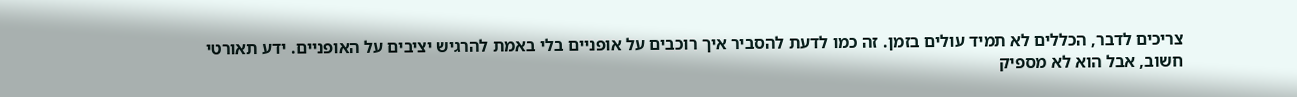צריכים לדבר, הכללים לא תמיד עולים בזמן. זה כמו לדעת להסביר איך רוכבים על אופניים בלי באמת להרגיש יציבים על האופניים. ידע תאורטי חשוב, אבל הוא לא מספיק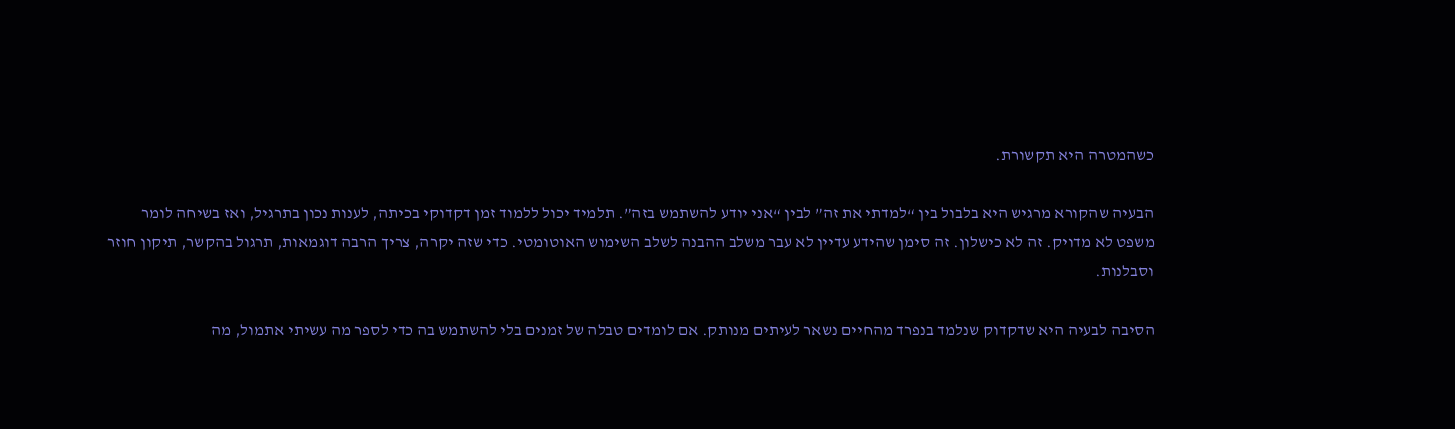כשהמטרה היא תקשורת.

הבעיה שהקורא מרגיש היא בלבול בין “למדתי את זה” לבין “אני יודע להשתמש בזה”. תלמיד יכול ללמוד זמן דקדוקי בכיתה, לענות נכון בתרגיל, ואז בשיחה לומר משפט לא מדויק. זה לא כישלון. זה סימן שהידע עדיין לא עבר משלב ההבנה לשלב השימוש האוטומטי. כדי שזה יקרה, צריך הרבה דוגמאות, תרגול בהקשר, תיקון חוזר וסבלנות.

הסיבה לבעיה היא שדקדוק שנלמד בנפרד מהחיים נשאר לעיתים מנותק. אם לומדים טבלה של זמנים בלי להשתמש בה כדי לספר מה עשיתי אתמול, מה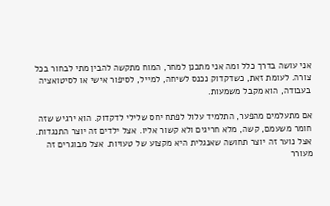אני עושה בדרך כלל ומה אני מתכנן למחר, המוח מתקשה להבין מתי לבחור בכל צורה. לעומת זאת, כשדקדוק נכנס לשיחה, למייל, לסיפור אישי או לסיטואציה בעבודה, הוא מקבל משמעות.

אם מתעלמים מהפער, התלמיד עלול לפתח יחס שלילי לדקדוק. הוא ירגיש שזה חומר משעמם, קשה, מלא חריגים ולא קשור אליו. אצל ילדים זה יוצר התנגדות. אצל נוער זה יוצר תחושה שאנגלית היא מקצוע של טעויות. אצל מבוגרים זה מעורר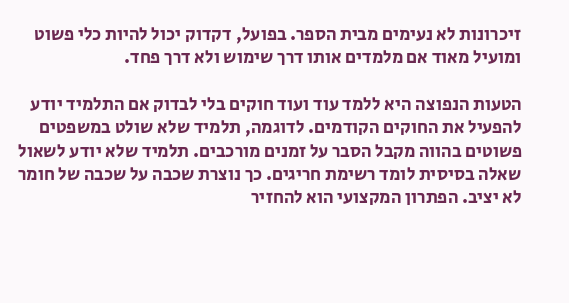זיכרונות לא נעימים מבית הספר. בפועל, דקדוק יכול להיות כלי פשוט ומועיל מאוד אם מלמדים אותו דרך שימוש ולא דרך פחד.

הטעות הנפוצה היא ללמד עוד ועוד חוקים בלי לבדוק אם התלמיד יודע להפעיל את החוקים הקודמים. לדוגמה, תלמיד שלא שולט במשפטים פשוטים בהווה מקבל הסבר על זמנים מורכבים. תלמיד שלא יודע לשאול שאלה בסיסית לומד רשימת חריגים. כך נוצרת שכבה על שכבה של חומר לא יציב. הפתרון המקצועי הוא להחזיר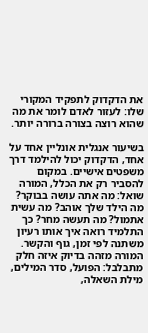את הדקדוק לתפקיד המקורי שלו: לעזור לאדם לומר את מה שהוא רוצה בצורה ברורה יותר.

בשיעור אנגלית אונליין אחד על אחד, הדקדוק יכול להילמד דרך משפטים אישיים. במקום להסביר רק את הכלל, המורה שואל: מה אתה עושה בבוקר? מה הילד שלך אוהב? מה עשית אתמול? מה תעשה מחר? כך התלמיד רואה איך אותו רעיון משתנה לפי זמן, גוף והקשר. המורה מזהה בדיוק איזה חלק מתבלבל: הפועל, סדר המילים, מילת השאלה,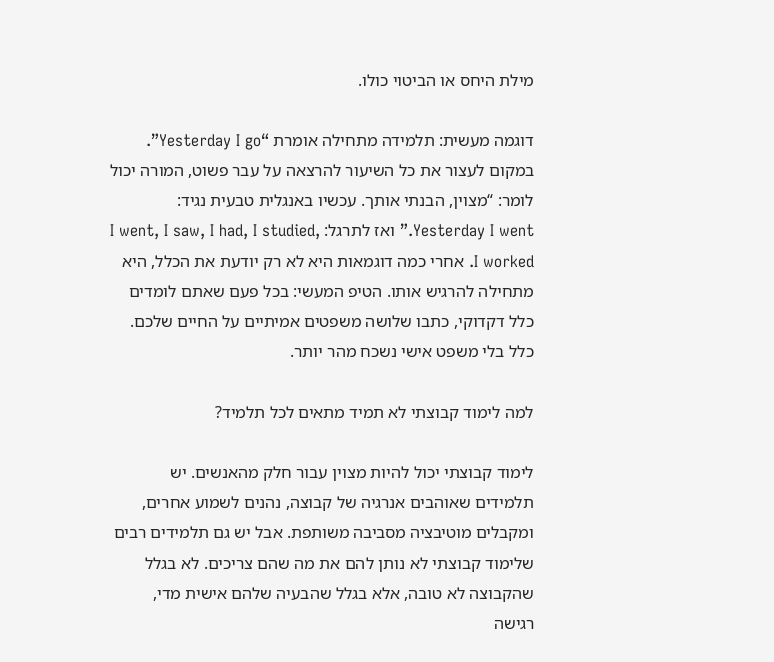מילת היחס או הביטוי כולו.

דוגמה מעשית: תלמידה מתחילה אומרת “Yesterday I go”. במקום לעצור את כל השיעור להרצאה על עבר פשוט, המורה יכול לומר: “מצוין, הבנתי אותך. עכשיו באנגלית טבעית נגיד: Yesterday I went.” ואז לתרגל: I went, I saw, I had, I studied, I worked. אחרי כמה דוגמאות היא לא רק יודעת את הכלל, היא מתחילה להרגיש אותו. הטיפ המעשי: בכל פעם שאתם לומדים כלל דקדוקי, כתבו שלושה משפטים אמיתיים על החיים שלכם. כלל בלי משפט אישי נשכח מהר יותר.

למה לימוד קבוצתי לא תמיד מתאים לכל תלמיד?

לימוד קבוצתי יכול להיות מצוין עבור חלק מהאנשים. יש תלמידים שאוהבים אנרגיה של קבוצה, נהנים לשמוע אחרים, ומקבלים מוטיבציה מסביבה משותפת. אבל יש גם תלמידים רבים שלימוד קבוצתי לא נותן להם את מה שהם צריכים. לא בגלל שהקבוצה לא טובה, אלא בגלל שהבעיה שלהם אישית מדי, רגישה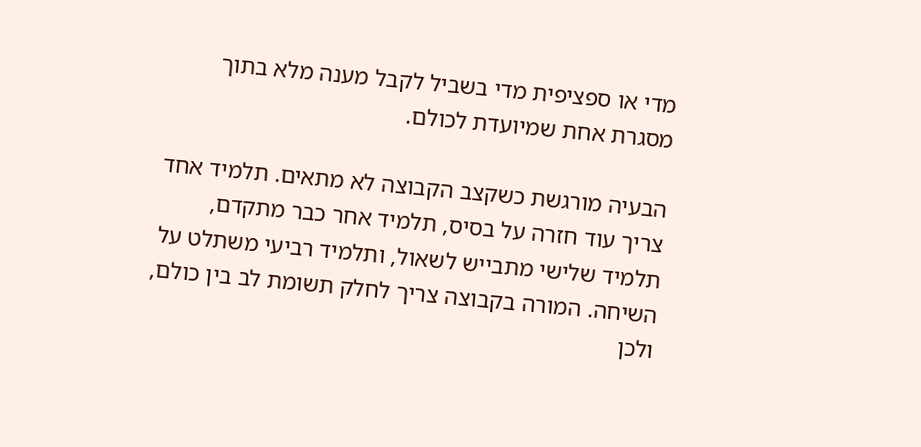מדי או ספציפית מדי בשביל לקבל מענה מלא בתוך מסגרת אחת שמיועדת לכולם.

הבעיה מורגשת כשקצב הקבוצה לא מתאים. תלמיד אחד צריך עוד חזרה על בסיס, תלמיד אחר כבר מתקדם, תלמיד שלישי מתבייש לשאול, ותלמיד רביעי משתלט על השיחה. המורה בקבוצה צריך לחלק תשומת לב בין כולם, ולכן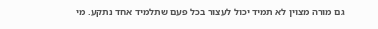גם מורה מצוין לא תמיד יכול לעצור בכל פעם שתלמיד אחד נתקע. מי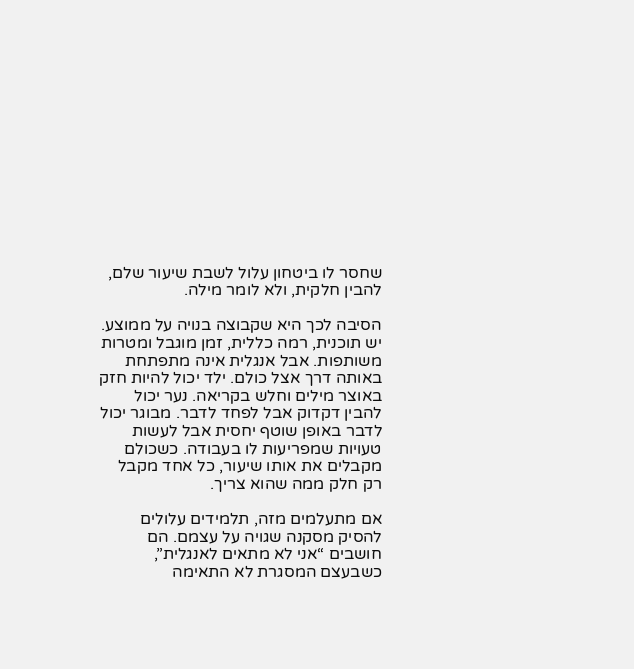שחסר לו ביטחון עלול לשבת שיעור שלם, להבין חלקית, ולא לומר מילה.

הסיבה לכך היא שקבוצה בנויה על ממוצע. יש תוכנית, רמה כללית, זמן מוגבל ומטרות משותפות. אבל אנגלית אינה מתפתחת באותה דרך אצל כולם. ילד יכול להיות חזק באוצר מילים וחלש בקריאה. נער יכול להבין דקדוק אבל לפחד לדבר. מבוגר יכול לדבר באופן שוטף יחסית אבל לעשות טעויות שמפריעות לו בעבודה. כשכולם מקבלים את אותו שיעור, כל אחד מקבל רק חלק ממה שהוא צריך.

אם מתעלמים מזה, תלמידים עלולים להסיק מסקנה שגויה על עצמם. הם חושבים “אני לא מתאים לאנגלית”, כשבעצם המסגרת לא התאימה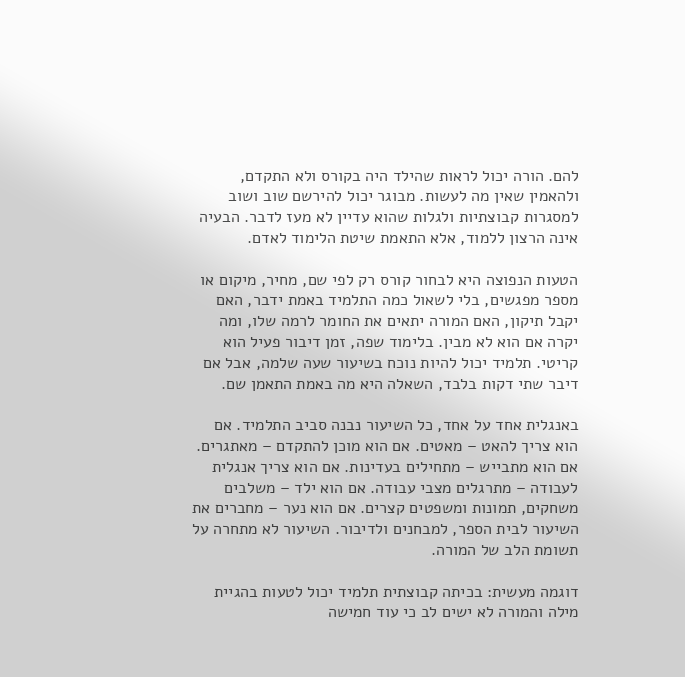להם. הורה יכול לראות שהילד היה בקורס ולא התקדם, ולהאמין שאין מה לעשות. מבוגר יכול להירשם שוב ושוב למסגרות קבוצתיות ולגלות שהוא עדיין לא מעז לדבר. הבעיה אינה הרצון ללמוד, אלא התאמת שיטת הלימוד לאדם.

הטעות הנפוצה היא לבחור קורס רק לפי שם, מחיר, מיקום או מספר מפגשים, בלי לשאול כמה התלמיד באמת ידבר, האם יקבל תיקון, האם המורה יתאים את החומר לרמה שלו, ומה יקרה אם הוא לא מבין. בלימוד שפה, זמן דיבור פעיל הוא קריטי. תלמיד יכול להיות נוכח בשיעור שעה שלמה, אבל אם דיבר שתי דקות בלבד, השאלה היא מה באמת התאמן שם.

באנגלית אחד על אחד, כל השיעור נבנה סביב התלמיד. אם הוא צריך להאט – מאטים. אם הוא מוכן להתקדם – מאתגרים. אם הוא מתבייש – מתחילים בעדינות. אם הוא צריך אנגלית לעבודה – מתרגלים מצבי עבודה. אם הוא ילד – משלבים משחקים, תמונות ומשפטים קצרים. אם הוא נער – מחברים את השיעור לבית הספר, למבחנים ולדיבור. השיעור לא מתחרה על תשומת הלב של המורה.

דוגמה מעשית: בכיתה קבוצתית תלמיד יכול לטעות בהגיית מילה והמורה לא ישים לב כי עוד חמישה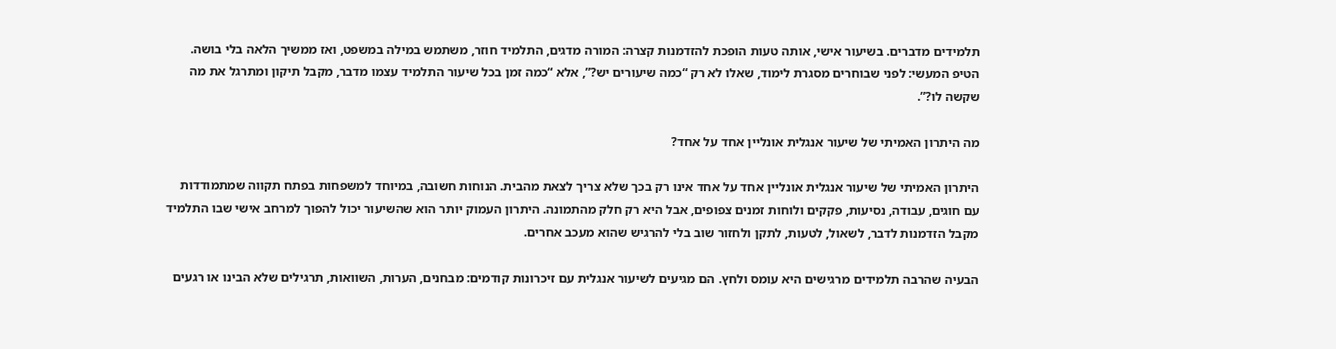תלמידים מדברים. בשיעור אישי, אותה טעות הופכת להזדמנות קצרה: המורה מדגים, התלמיד חוזר, משתמש במילה במשפט, ואז ממשיך הלאה בלי בושה. הטיפ המעשי: לפני שבוחרים מסגרת לימוד, שאלו לא רק “כמה שיעורים יש?”, אלא “כמה זמן בכל שיעור התלמיד עצמו מדבר, מקבל תיקון ומתרגל את מה שקשה לו?”.

מה היתרון האמיתי של שיעור אנגלית אונליין אחד על אחד?

היתרון האמיתי של שיעור אנגלית אונליין אחד על אחד אינו רק בכך שלא צריך לצאת מהבית. הנוחות חשובה, במיוחד למשפחות בפתח תקווה שמתמודדות עם חוגים, עבודה, נסיעות, פקקים ולוחות זמנים צפופים, אבל היא רק חלק מהתמונה. היתרון העמוק יותר הוא שהשיעור יכול להפוך למרחב אישי שבו התלמיד מקבל הזדמנות לדבר, לשאול, לטעות, לתקן ולחזור שוב בלי להרגיש שהוא מעכב אחרים.

הבעיה שהרבה תלמידים מרגישים היא עומס ולחץ. הם מגיעים לשיעור אנגלית עם זיכרונות קודמים: מבחנים, הערות, השוואות, תרגילים שלא הבינו או רגעים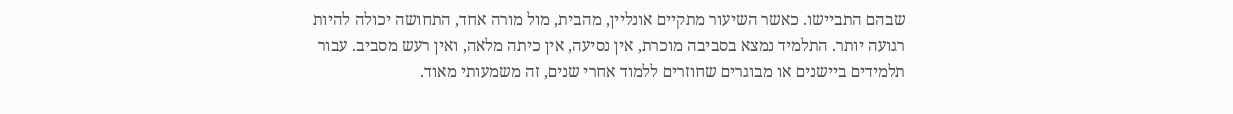שבהם התביישו. כאשר השיעור מתקיים אונליין, מהבית, מול מורה אחד, התחושה יכולה להיות רגועה יותר. התלמיד נמצא בסביבה מוכרת, אין נסיעה, אין כיתה מלאה, ואין רעש מסביב. עבור תלמידים ביישנים או מבוגרים שחוזרים ללמוד אחרי שנים, זה משמעותי מאוד.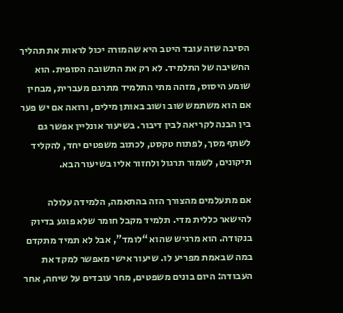הסיבה שזה עובד היטב היא שהמורה יכול לראות את תהליך החשיבה של התלמיד. לא רק את התשובה הסופית. הוא שומע היסוס, מזהה מתי התלמיד מתרגם מעברית, מבחין אם הוא משתמש שוב ושוב באותן מילים, ורואה אם יש פער בין הבנה לקריאה לבין דיבור. בשיעור אונליין אפשר גם לשתף מסך, לפתוח טקסט, לכתוב משפטים יחד, להקליד תיקונים, לשמור תרגול ולחזור אליו בשיעור הבא.

אם מתעלמים מהצורך הזה בהתאמה, הלמידה עלולה להישאר כללית מדי. תלמיד מקבל חומר שלא פוגע בדיוק בנקודה. הוא מרגיש שהוא “לומד”, אבל לא תמיד מתקדם במה שבאמת מפריע לו. שיעור אישי מאפשר למקד את העבודה: היום בונים משפטים, מחר עובדים על שיחה, אחר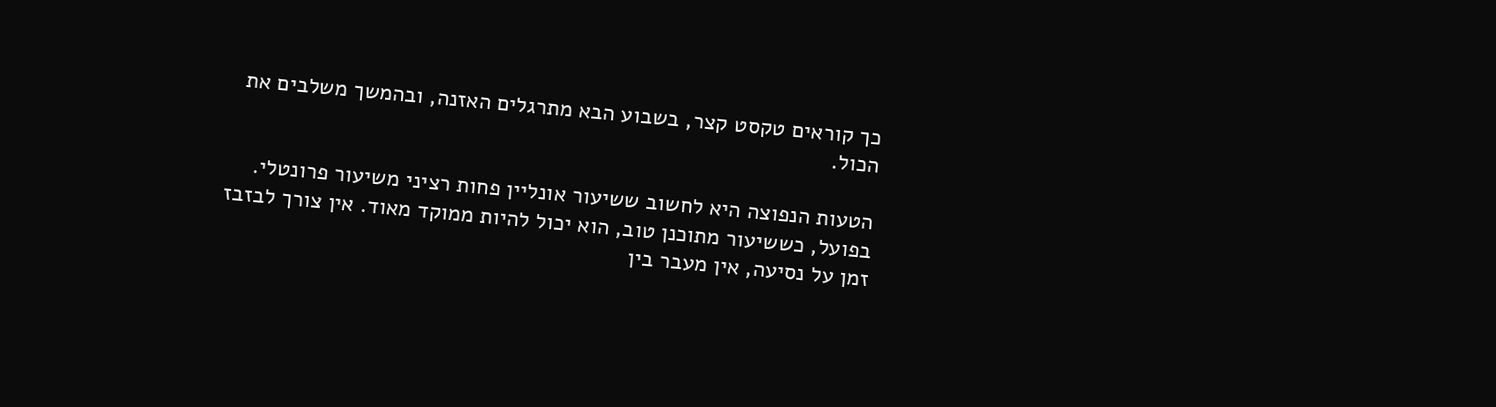כך קוראים טקסט קצר, בשבוע הבא מתרגלים האזנה, ובהמשך משלבים את הכול.

הטעות הנפוצה היא לחשוב ששיעור אונליין פחות רציני משיעור פרונטלי. בפועל, כששיעור מתוכנן טוב, הוא יכול להיות ממוקד מאוד. אין צורך לבזבז זמן על נסיעה, אין מעבר בין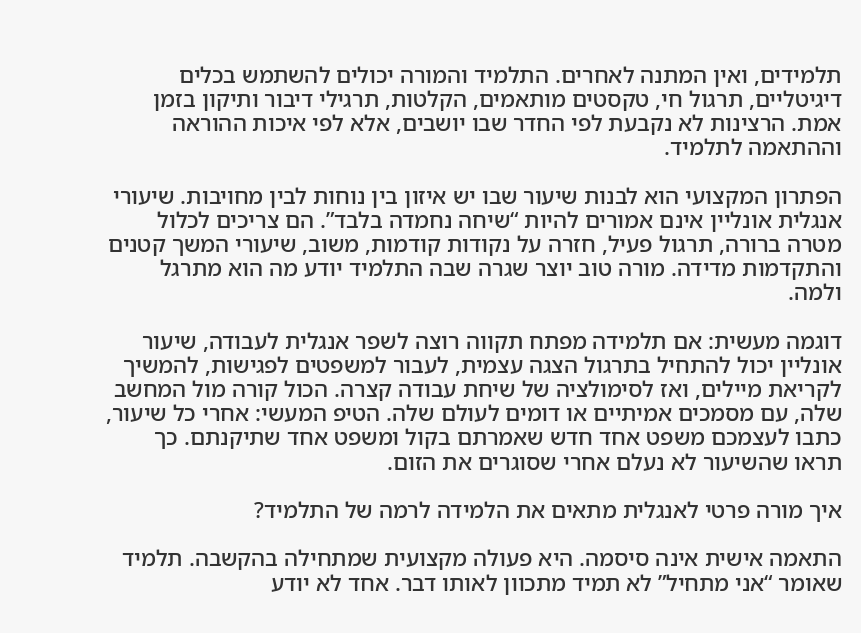תלמידים, ואין המתנה לאחרים. התלמיד והמורה יכולים להשתמש בכלים דיגיטליים, תרגול חי, טקסטים מותאמים, הקלטות, תרגילי דיבור ותיקון בזמן אמת. הרצינות לא נקבעת לפי החדר שבו יושבים, אלא לפי איכות ההוראה וההתאמה לתלמיד.

הפתרון המקצועי הוא לבנות שיעור שבו יש איזון בין נוחות לבין מחויבות. שיעורי אנגלית אונליין אינם אמורים להיות “שיחה נחמדה בלבד”. הם צריכים לכלול מטרה ברורה, תרגול פעיל, חזרה על נקודות קודמות, משוב, שיעורי המשך קטנים והתקדמות מדידה. מורה טוב יוצר שגרה שבה התלמיד יודע מה הוא מתרגל ולמה.

דוגמה מעשית: אם תלמידה מפתח תקווה רוצה לשפר אנגלית לעבודה, שיעור אונליין יכול להתחיל בתרגול הצגה עצמית, לעבור למשפטים לפגישות, להמשיך לקריאת מיילים, ואז לסימולציה של שיחת עבודה קצרה. הכול קורה מול המחשב שלה, עם מסמכים אמיתיים או דומים לעולם שלה. הטיפ המעשי: אחרי כל שיעור, כתבו לעצמכם משפט אחד חדש שאמרתם בקול ומשפט אחד שתיקנתם. כך תראו שהשיעור לא נעלם אחרי שסוגרים את הזום.

איך מורה פרטי לאנגלית מתאים את הלמידה לרמה של התלמיד?

התאמה אישית אינה סיסמה. היא פעולה מקצועית שמתחילה בהקשבה. תלמיד שאומר “אני מתחיל” לא תמיד מתכוון לאותו דבר. אחד לא יודע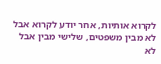לקרוא אותיות, אחר יודע לקרוא אבל לא מבין משפטים, שלישי מבין אבל לא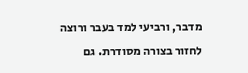מדבר, ורביעי למד בעבר ורוצה לחזור בצורה מסודרת. גם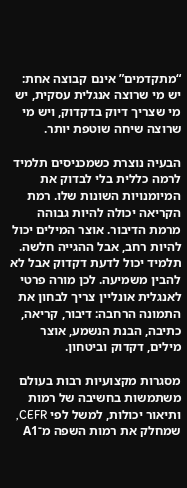“מתקדמים” אינם קבוצה אחת: יש מי שרוצה אנגלית עסקית, יש מי שצריך דיוק בדקדוק, ויש מי שרוצה שיחה שוטפת יותר.

הבעיה נוצרת כשמכניסים תלמיד לרמה כללית בלי לבדוק את המיומנויות השונות שלו. רמת הקריאה יכולה להיות גבוהה מרמת הדיבור. אוצר המילים יכול להיות רחב, אבל ההגייה חלשה. תלמיד יכול לדעת דקדוק אבל לא להבין משמיעה. לכן מורה פרטי לאנגלית אונליין צריך לבחון את התמונה הרחבה: דיבור, קריאה, כתיבה, הבנת הנשמע, אוצר מילים, דקדוק וביטחון.

מסגרות מקצועיות רבות בעולם משתמשות בחשיבה של רמות ותיאור יכולות, למשל לפי CEFR, שמחלק את רמות השפה מ־A1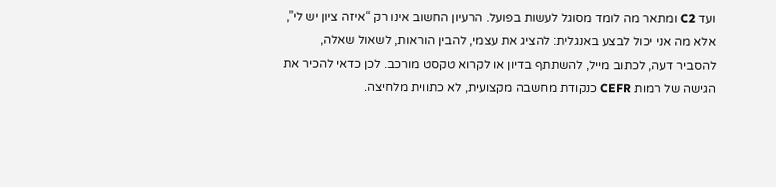ועד C2 ומתאר מה לומד מסוגל לעשות בפועל. הרעיון החשוב אינו רק “איזה ציון יש לי”, אלא מה אני יכול לבצע באנגלית: להציג את עצמי, להבין הוראות, לשאול שאלה, להסביר דעה, לכתוב מייל, להשתתף בדיון או לקרוא טקסט מורכב. לכן כדאי להכיר את הגישה של רמות CEFR כנקודת מחשבה מקצועית, לא כתווית מלחיצה.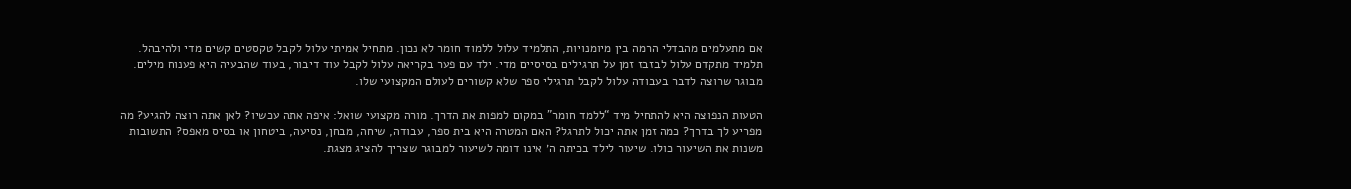אם מתעלמים מהבדלי הרמה בין מיומנויות, התלמיד עלול ללמוד חומר לא נכון. מתחיל אמיתי עלול לקבל טקסטים קשים מדי ולהיבהל. תלמיד מתקדם עלול לבזבז זמן על תרגילים בסיסיים מדי. ילד עם פער בקריאה עלול לקבל עוד דיבור, בעוד שהבעיה היא פענוח מילים. מבוגר שרוצה לדבר בעבודה עלול לקבל תרגילי ספר שלא קשורים לעולם המקצועי שלו.

הטעות הנפוצה היא להתחיל מיד “ללמד חומר” במקום למפות את הדרך. מורה מקצועי שואל: איפה אתה עכשיו? לאן אתה רוצה להגיע? מה מפריע לך בדרך? כמה זמן אתה יכול לתרגל? האם המטרה היא בית ספר, עבודה, שיחה, מבחן, נסיעה, ביטחון או בסיס מאפס? התשובות משנות את השיעור כולו. שיעור לילד בכיתה ה׳ אינו דומה לשיעור למבוגר שצריך להציג מצגת.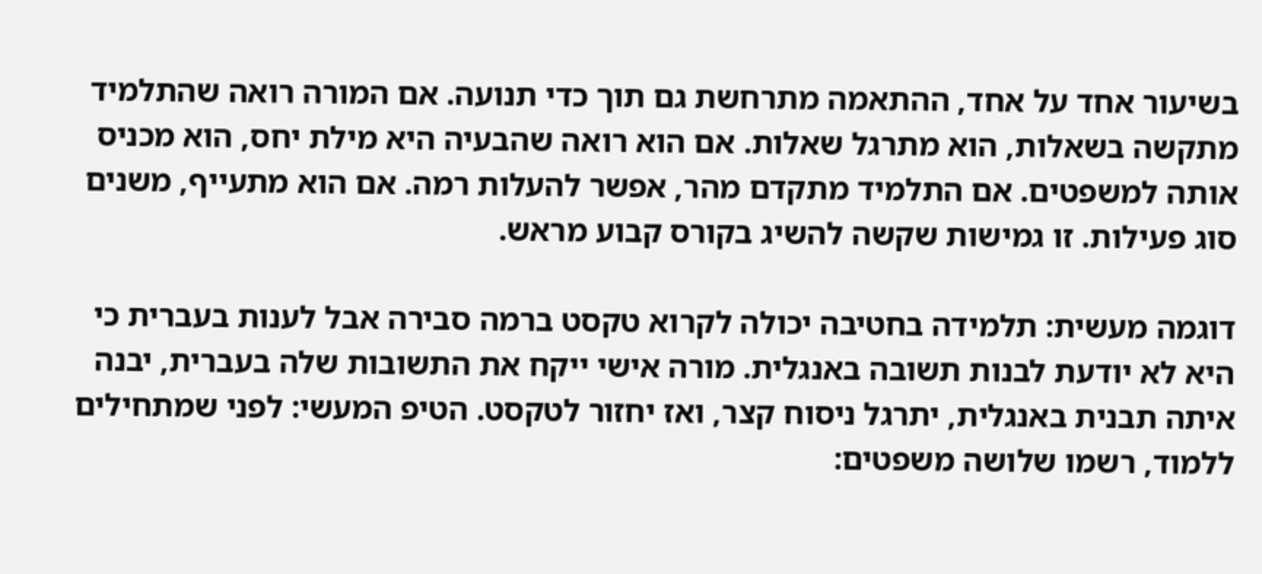בשיעור אחד על אחד, ההתאמה מתרחשת גם תוך כדי תנועה. אם המורה רואה שהתלמיד מתקשה בשאלות, הוא מתרגל שאלות. אם הוא רואה שהבעיה היא מילת יחס, הוא מכניס אותה למשפטים. אם התלמיד מתקדם מהר, אפשר להעלות רמה. אם הוא מתעייף, משנים סוג פעילות. זו גמישות שקשה להשיג בקורס קבוע מראש.

דוגמה מעשית: תלמידה בחטיבה יכולה לקרוא טקסט ברמה סבירה אבל לענות בעברית כי היא לא יודעת לבנות תשובה באנגלית. מורה אישי ייקח את התשובות שלה בעברית, יבנה איתה תבנית באנגלית, יתרגל ניסוח קצר, ואז יחזור לטקסט. הטיפ המעשי: לפני שמתחילים ללמוד, רשמו שלושה משפטים: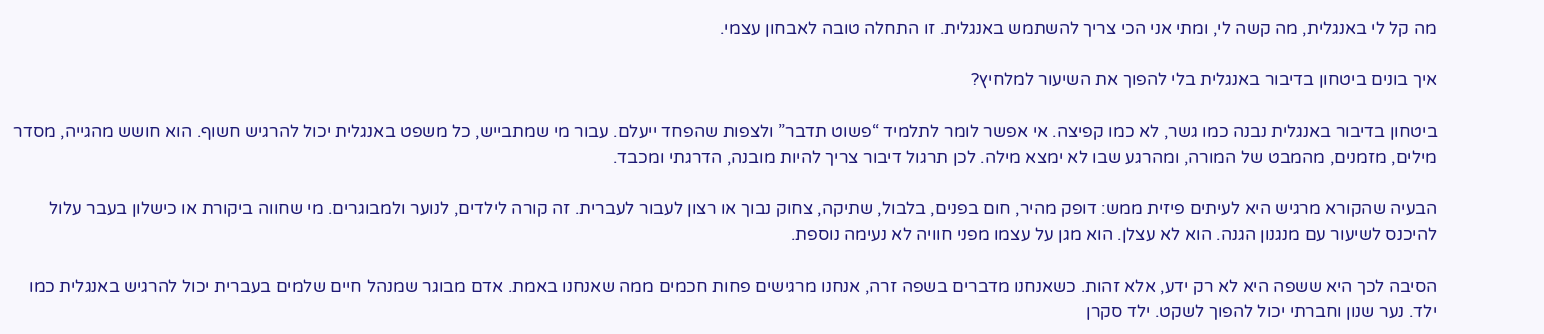מה קל לי באנגלית, מה קשה לי, ומתי אני הכי צריך להשתמש באנגלית. זו התחלה טובה לאבחון עצמי.

איך בונים ביטחון בדיבור באנגלית בלי להפוך את השיעור למלחיץ?

ביטחון בדיבור באנגלית נבנה כמו גשר, לא כמו קפיצה. אי אפשר לומר לתלמיד “פשוט תדבר” ולצפות שהפחד ייעלם. עבור מי שמתבייש, כל משפט באנגלית יכול להרגיש חשוף. הוא חושש מהגייה, מסדר מילים, מזמנים, מהמבט של המורה, ומהרגע שבו לא ימצא מילה. לכן תרגול דיבור צריך להיות מובנה, הדרגתי ומכבד.

הבעיה שהקורא מרגיש היא לעיתים פיזית ממש: דופק מהיר, חום בפנים, בלבול, שתיקה, צחוק נבוך או רצון לעבור לעברית. זה קורה לילדים, לנוער ולמבוגרים. מי שחווה ביקורת או כישלון בעבר עלול להיכנס לשיעור עם מנגנון הגנה. הוא לא עצלן. הוא מגן על עצמו מפני חוויה לא נעימה נוספת.

הסיבה לכך היא ששפה היא לא רק ידע, אלא זהות. כשאנחנו מדברים בשפה זרה, אנחנו מרגישים פחות חכמים ממה שאנחנו באמת. אדם מבוגר שמנהל חיים שלמים בעברית יכול להרגיש באנגלית כמו ילד. נער שנון וחברתי יכול להפוך לשקט. ילד סקרן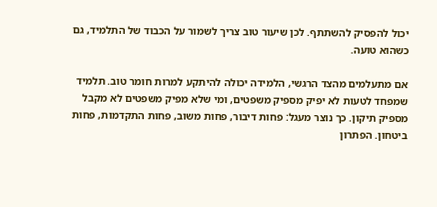יכול להפסיק להשתתף. לכן שיעור טוב צריך לשמור על הכבוד של התלמיד, גם כשהוא טועה.

אם מתעלמים מהצד הרגשי, הלמידה יכולה להיתקע למרות חומר טוב. תלמיד שמפחד לטעות לא יפיק מספיק משפטים, ומי שלא מפיק משפטים לא מקבל מספיק תיקון. כך נוצר מעגל: פחות דיבור, פחות משוב, פחות התקדמות, פחות ביטחון. הפתרון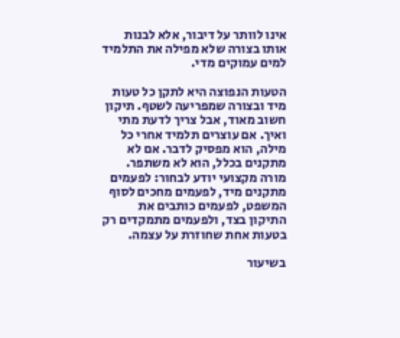אינו לוותר על דיבור, אלא לבנות אותו בצורה שלא מפילה את התלמיד למים עמוקים מדי.

הטעות הנפוצה היא לתקן כל טעות מיד ובצורה שמפריעה לשטף. תיקון חשוב מאוד, אבל צריך לדעת מתי ואיך. אם עוצרים תלמיד אחרי כל מילה, הוא מפסיק לדבר. אם לא מתקנים בכלל, הוא לא משתפר. מורה מקצועי יודע לבחור: לפעמים מתקנים מיד, לפעמים מחכים לסוף המשפט, לפעמים כותבים את התיקון בצד, ולפעמים מתמקדים רק בטעות אחת שחוזרת על עצמה.

בשיעור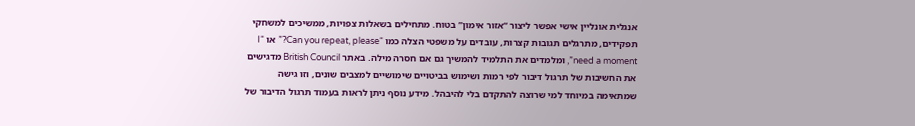אנגלית אונליין אישי אפשר ליצור “אזור אימון” בטוח. מתחילים בשאלות צפויות, ממשיכים למשחקי תפקידים, מתרגלים תגובות קצרות, עובדים על משפטי הצלה כמו “Can you repeat, please?” או “I need a moment”, ומלמדים את התלמיד להמשיך גם אם חסרה מילה. באתר British Council מדגישים את החשיבות של תרגול דיבור לפי רמות ושימוש בביטויים שימושיים למצבים שונים, וזו גישה שמתאימה במיוחד למי שרוצה להתקדם בלי להיבהל. מידע נוסף ניתן לראות בעמוד תרגול הדיבור של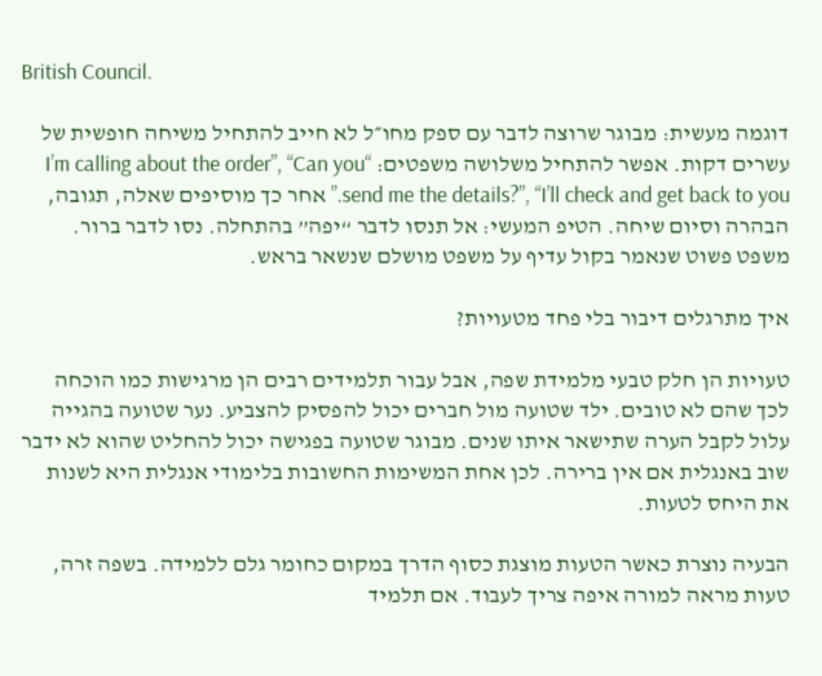British Council.

דוגמה מעשית: מבוגר שרוצה לדבר עם ספק מחו״ל לא חייב להתחיל משיחה חופשית של עשרים דקות. אפשר להתחיל משלושה משפטים: “I’m calling about the order”, “Can you send me the details?”, “I’ll check and get back to you.” אחר כך מוסיפים שאלה, תגובה, הבהרה וסיום שיחה. הטיפ המעשי: אל תנסו לדבר “יפה” בהתחלה. נסו לדבר ברור. משפט פשוט שנאמר בקול עדיף על משפט מושלם שנשאר בראש.

איך מתרגלים דיבור בלי פחד מטעויות?

טעויות הן חלק טבעי מלמידת שפה, אבל עבור תלמידים רבים הן מרגישות כמו הוכחה לכך שהם לא טובים. ילד שטועה מול חברים יכול להפסיק להצביע. נער שטועה בהגייה עלול לקבל הערה שתישאר איתו שנים. מבוגר שטועה בפגישה יכול להחליט שהוא לא ידבר שוב באנגלית אם אין ברירה. לכן אחת המשימות החשובות בלימודי אנגלית היא לשנות את היחס לטעות.

הבעיה נוצרת כאשר הטעות מוצגת כסוף הדרך במקום כחומר גלם ללמידה. בשפה זרה, טעות מראה למורה איפה צריך לעבוד. אם תלמיד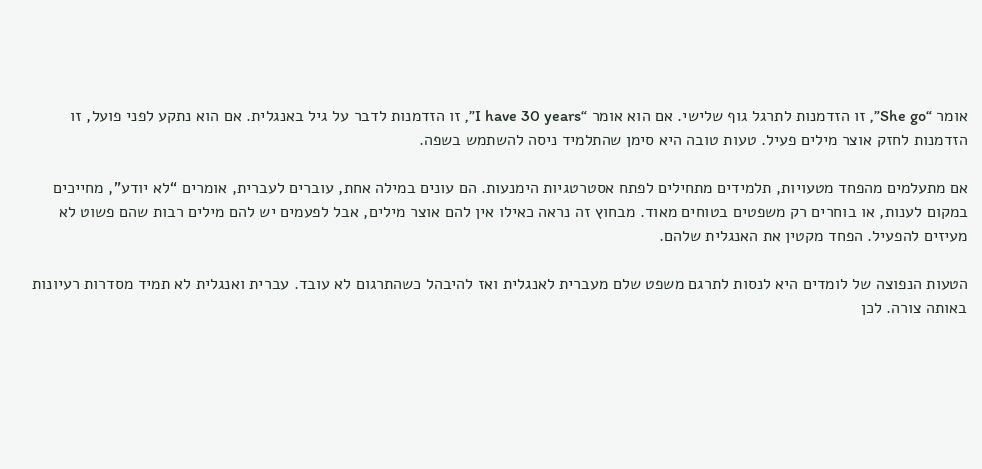אומר “She go”, זו הזדמנות לתרגל גוף שלישי. אם הוא אומר “I have 30 years”, זו הזדמנות לדבר על גיל באנגלית. אם הוא נתקע לפני פועל, זו הזדמנות לחזק אוצר מילים פעיל. טעות טובה היא סימן שהתלמיד ניסה להשתמש בשפה.

אם מתעלמים מהפחד מטעויות, תלמידים מתחילים לפתח אסטרטגיות הימנעות. הם עונים במילה אחת, עוברים לעברית, אומרים “לא יודע”, מחייכים במקום לענות, או בוחרים רק משפטים בטוחים מאוד. מבחוץ זה נראה כאילו אין להם אוצר מילים, אבל לפעמים יש להם מילים רבות שהם פשוט לא מעיזים להפעיל. הפחד מקטין את האנגלית שלהם.

הטעות הנפוצה של לומדים היא לנסות לתרגם משפט שלם מעברית לאנגלית ואז להיבהל כשהתרגום לא עובד. עברית ואנגלית לא תמיד מסדרות רעיונות באותה צורה. לכן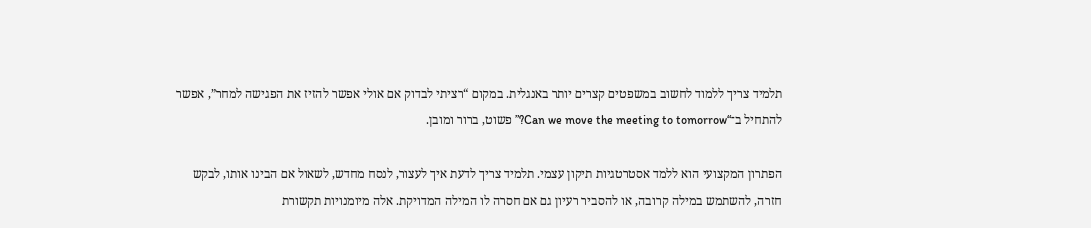תלמיד צריך ללמוד לחשוב במשפטים קצרים יותר באנגלית. במקום “רציתי לבדוק אם אולי אפשר להזיז את הפגישה למחר”, אפשר להתחיל ב־“Can we move the meeting to tomorrow?” פשוט, ברור ומובן.

הפתרון המקצועי הוא ללמד אסטרטגיות תיקון עצמי. תלמיד צריך לדעת איך לעצור, לנסח מחדש, לשאול אם הבינו אותו, לבקש חזרה, להשתמש במילה קרובה, או להסביר רעיון גם אם חסרה לו המילה המדויקת. אלה מיומנויות תקשורת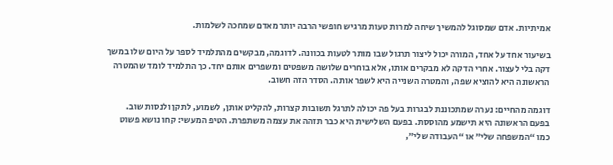אמיתיות. אדם שמסוגל להמשיך שיחה למרות טעות מרגיש חופשי הרבה יותר מאדם שמחכה לשלמות.

בשיעור אחד על אחד, המורה יכול ליצור תרגול שבו מותר לטעות בכוונה. לדוגמה, מבקשים מהתלמיד לספר על היום שלו במשך דקה בלי לעצור. אחרי הדקה לא מבקרים אותו, אלא בוחרים שלושה משפטים ומשפרים אותם יחד. כך התלמיד לומד שהמטרה הראשונה היא להוציא שפה, והמטרה השנייה היא לשפר אותה. הסדר הזה חשוב.

דוגמה מהחיים: נערה שמתכוננת לבגרות בעל פה יכולה לתרגל תשובות קצרות, להקליט אותן, לשמוע, לתקן ולנסות שוב. בפעם הראשונה היא תישמע מהוססת. בפעם השלישית היא כבר תזהה את עצמה משתפרת. הטיפ המעשי: קחו נושא פשוט כמו “המשפחה שלי” או “העבודה שלי”,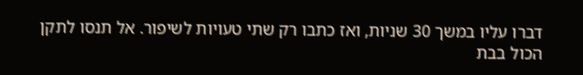דברו עליו במשך 30 שניות, ואז כתבו רק שתי טעויות לשיפור. אל תנסו לתקן הכול בבת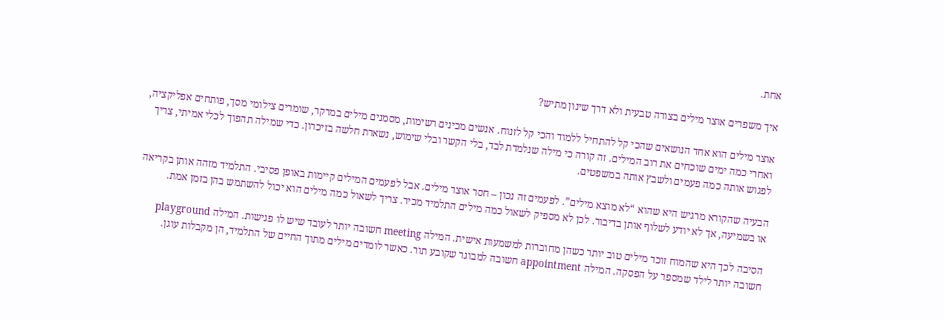אחת.

איך משפרים אוצר מילים בצורה טבעית ולא דרך שינון מתיש?

אוצר מילים הוא אחד הנושאים שהכי קל להתחיל ללמוד והכי קל לזנוח. אנשים מכינים רשימות, מסמנים מילים במרקר, שומרים צילומי מסך, פותחים אפליקציה, ואחרי כמה ימים שוכחים את רוב המילים. זה קורה כי מילה שנלמדת לבד, בלי הקשר ובלי שימוש, נשארת חלשה בזיכרון. כדי שמילה תהפוך לכלי אמיתי, צריך לפגוש אותה כמה פעמים ולשבץ אותה במשפטים.

הבעיה שהקורא מרגיש היא שהוא “לא מוצא מילים”. לפעמים זה נכון – חסר אוצר מילים. אבל לפעמים המילים קיימות באופן פסיבי. התלמיד מזהה אותן בקריאה או בשמיעה, אך לא יודע לשלוף אותן בדיבור. לכן לא מספיק לשאול כמה מילים התלמיד מכיר. צריך לשאול כמה מילים הוא יכול להשתמש בהן בזמן אמת.

הסיבה לכך היא שהמוח זוכר מילים טוב יותר כשהן מחוברות למשמעות אישית. המילה meeting חשובה יותר לעובד שיש לו פגישות. המילה playground חשובה יותר לילד שמספר על הפסקה. המילה appointment חשובה למבוגר שקובע תור. כאשר לומדים מילים מתוך החיים של התלמיד, הן מקבלות עוגן.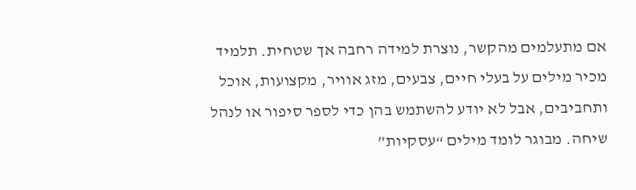אם מתעלמים מהקשר, נוצרת למידה רחבה אך שטחית. תלמיד מכיר מילים על בעלי חיים, צבעים, מזג אוויר, מקצועות, אוכל ותחביבים, אבל לא יודע להשתמש בהן כדי לספר סיפור או לנהל שיחה. מבוגר לומד מילים “עסקיות”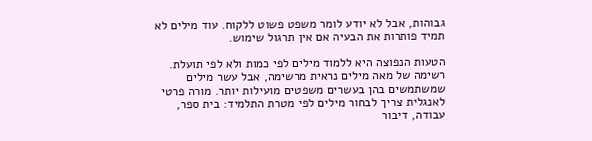גבוהות, אבל לא יודע לומר משפט פשוט ללקוח. עוד מילים לא תמיד פותרות את הבעיה אם אין תרגול שימוש.

הטעות הנפוצה היא ללמוד מילים לפי כמות ולא לפי תועלת. רשימה של מאה מילים נראית מרשימה, אבל עשר מילים שמשתמשים בהן בעשרים משפטים מועילות יותר. מורה פרטי לאנגלית צריך לבחור מילים לפי מטרת התלמיד: בית ספר, עבודה, דיבור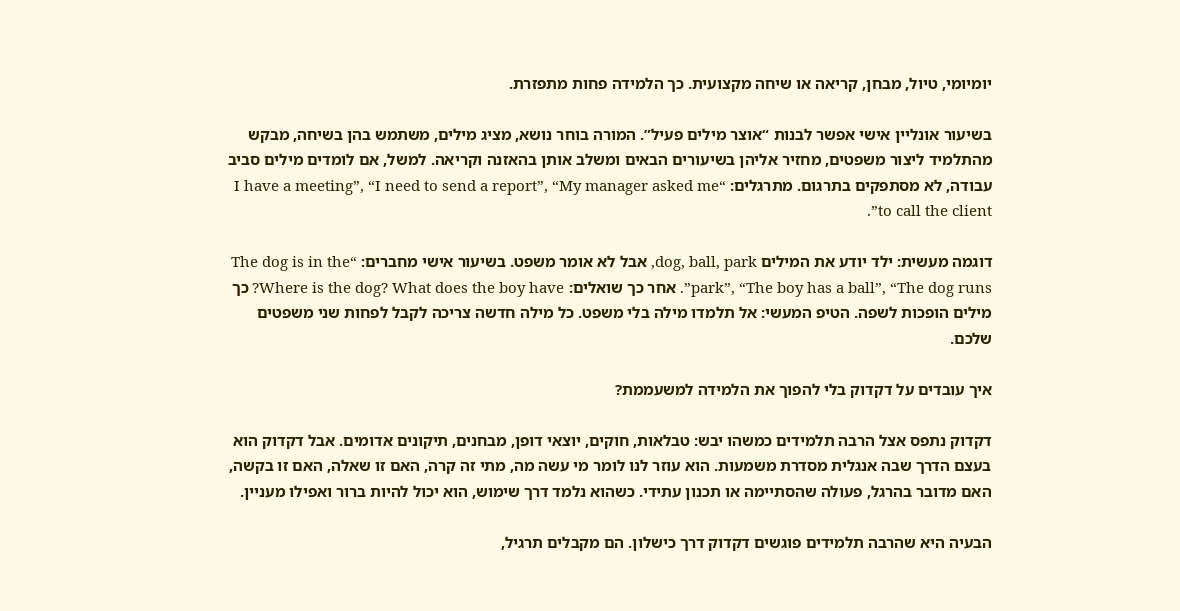יומיומי, טיול, מבחן, קריאה או שיחה מקצועית. כך הלמידה פחות מתפזרת.

בשיעור אונליין אישי אפשר לבנות “אוצר מילים פעיל”. המורה בוחר נושא, מציג מילים, משתמש בהן בשיחה, מבקש מהתלמיד ליצור משפטים, מחזיר אליהן בשיעורים הבאים ומשלב אותן בהאזנה וקריאה. למשל, אם לומדים מילים סביב עבודה, לא מסתפקים בתרגום. מתרגלים: “I have a meeting”, “I need to send a report”, “My manager asked me to call the client”.

דוגמה מעשית: ילד יודע את המילים dog, ball, park, אבל לא אומר משפט. בשיעור אישי מחברים: “The dog is in the park”, “The boy has a ball”, “The dog runs”. אחר כך שואלים: Where is the dog? What does the boy have? כך מילים הופכות לשפה. הטיפ המעשי: אל תלמדו מילה בלי משפט. כל מילה חדשה צריכה לקבל לפחות שני משפטים שלכם.

איך עובדים על דקדוק בלי להפוך את הלמידה למשעממת?

דקדוק נתפס אצל הרבה תלמידים כמשהו יבש: טבלאות, חוקים, יוצאי דופן, מבחנים, תיקונים אדומים. אבל דקדוק הוא בעצם הדרך שבה אנגלית מסדרת משמעות. הוא עוזר לנו לומר מי עשה מה, מתי זה קרה, האם זו שאלה, האם זו בקשה, האם מדובר בהרגל, פעולה שהסתיימה או תכנון עתידי. כשהוא נלמד דרך שימוש, הוא יכול להיות ברור ואפילו מעניין.

הבעיה היא שהרבה תלמידים פוגשים דקדוק דרך כישלון. הם מקבלים תרגיל,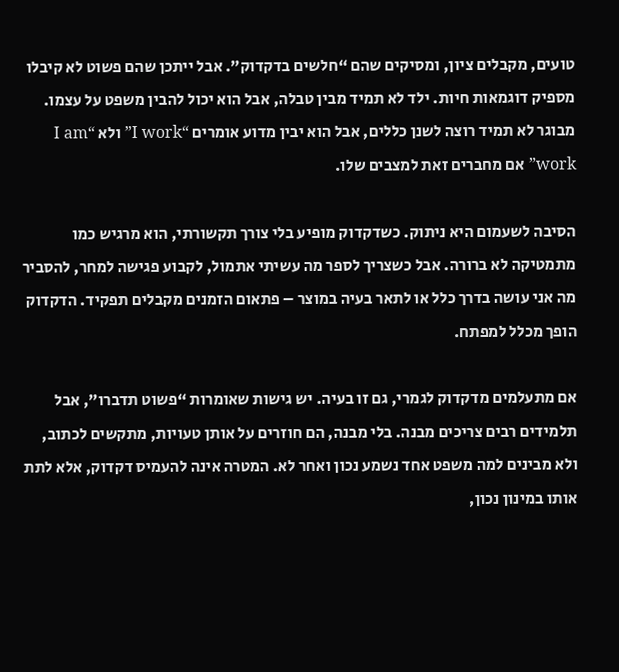טועים, מקבלים ציון, ומסיקים שהם “חלשים בדקדוק”. אבל ייתכן שהם פשוט לא קיבלו מספיק דוגמאות חיות. ילד לא תמיד מבין טבלה, אבל הוא יכול להבין משפט על עצמו. מבוגר לא תמיד רוצה לשנן כללים, אבל הוא יבין מדוע אומרים “I work” ולא “I am work” אם מחברים זאת למצבים שלו.

הסיבה לשעמום היא ניתוק. כשדקדוק מופיע בלי צורך תקשורתי, הוא מרגיש כמו מתמטיקה לא ברורה. אבל כשצריך לספר מה עשיתי אתמול, לקבוע פגישה למחר, להסביר מה אני עושה בדרך כלל או לתאר בעיה במוצר – פתאום הזמנים מקבלים תפקיד. הדקדוק הופך מכלל למפתח.

אם מתעלמים מדקדוק לגמרי, גם זו בעיה. יש גישות שאומרות “פשוט תדברו”, אבל תלמידים רבים צריכים מבנה. בלי מבנה, הם חוזרים על אותן טעויות, מתקשים לכתוב, ולא מבינים למה משפט אחד נשמע נכון ואחר לא. המטרה אינה להעמיס דקדוק, אלא לתת אותו במינון נכון,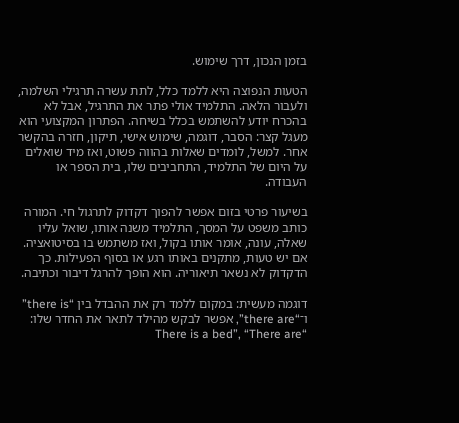בזמן הנכון, דרך שימוש.

הטעות הנפוצה היא ללמד כלל, לתת עשרה תרגילי השלמה, ולעבור הלאה. התלמיד אולי פתר את התרגיל, אבל לא בהכרח יודע להשתמש בכלל בשיחה. הפתרון המקצועי הוא מעגל קצר: הסבר, דוגמה, שימוש אישי, תיקון, חזרה בהקשר אחר. למשל, לומדים שאלות בהווה פשוט, ואז מיד שואלים על היום של התלמיד, התחביבים שלו, בית הספר או העבודה.

בשיעור פרטי בזום אפשר להפוך דקדוק לתרגול חי. המורה כותב משפט על המסך, התלמיד משנה אותו, שואל עליו שאלה, עונה, אומר אותו בקול, ואז משתמש בו בסיטואציה. אם יש טעות, מתקנים באותו רגע או בסוף הפעילות. כך הדקדוק לא נשאר תיאוריה. הוא הופך להרגל דיבור וכתיבה.

דוגמה מעשית: במקום ללמד רק את ההבדל בין “there is” ו־“there are”, אפשר לבקש מהילד לתאר את החדר שלו: “There is a bed”, “There are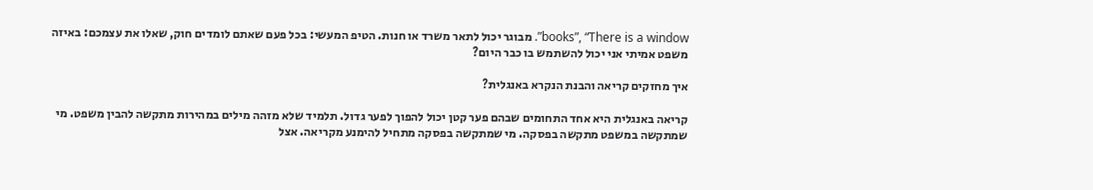books”, “There is a window”. מבוגר יכול לתאר משרד או חנות. הטיפ המעשי: בכל פעם שאתם לומדים חוק, שאלו את עצמכם: באיזה משפט אמיתי אני יכול להשתמש בו כבר היום?

איך מחזקים קריאה והבנת הנקרא באנגלית?

קריאה באנגלית היא אחד התחומים שבהם פער קטן יכול להפוך לפער גדול. תלמיד שלא מזהה מילים במהירות מתקשה להבין משפט. מי שמתקשה במשפט מתקשה בפסקה. מי שמתקשה בפסקה מתחיל להימנע מקריאה. אצל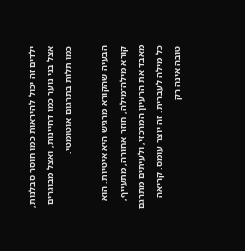ילדים זה יכול להיראות כמו חוסר סבלנות, אצל בני נוער כמו דחיינות, ואצל מבוגרים כמו תלות בתרגום אוטומטי.

הבעיה שהקורא מרגיש היא איטיות. הוא קורא מילה־מילה, חוזר אחורה, מתעייף, מאבד את הרעיון המרכזי, ולעיתים מתרגם כל מילה לעברית. זה יוצר עומס. קריאה טובה אינה רק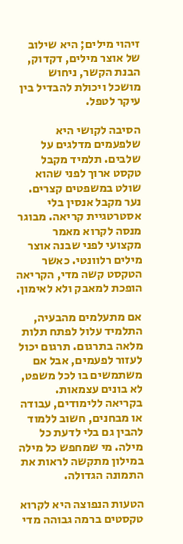זיהוי מילים; היא שילוב של אוצר מילים, דקדוק, הבנת הקשר, ניחוש מושכל ויכולת להבדיל בין עיקר לטפל.

הסיבה לקושי היא שלפעמים מדלגים על שלבים. תלמיד מקבל טקסט ארוך לפני שהוא שולט במשפטים קצרים. נער מקבל אנסין בלי אסטרטגיית קריאה. מבוגר מנסה לקרוא מאמר מקצועי לפני שבנה אוצר מילים רלוונטי. כאשר הטקסט קשה מדי, הקריאה הופכת למאבק ולא לאימון.

אם מתעלמים מהבעיה, התלמיד עלול לפתח תלות מלאה בתרגום. תרגום יכול לעזור לפעמים, אבל אם משתמשים בו לכל משפט, לא בונים עצמאות. בקריאה ללימודים, עבודה או מבחנים, חשוב ללמוד להבין גם בלי לדעת כל מילה. מי שמחפש כל מילה במילון מתקשה לראות את התמונה הגדולה.

הטעות הנפוצה היא לקרוא טקסטים ברמה גבוהה מדי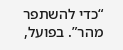“כדי להשתפר מהר”. בפועל,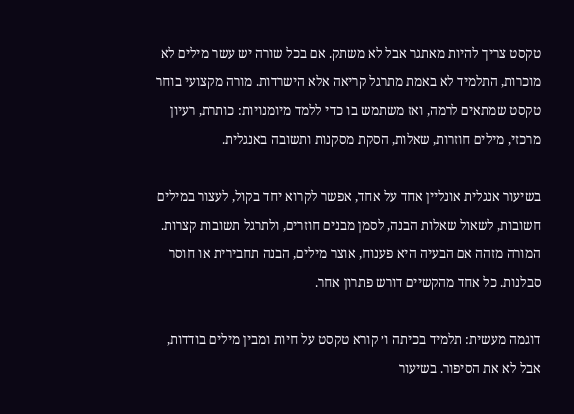טקסט צריך להיות מאתגר אבל לא משתק. אם בכל שורה יש עשר מילים לא מוכרות, התלמיד לא באמת מתרגל קריאה אלא הישרדות. מורה מקצועי בוחר טקסט שמתאים לרמה, ואז משתמש בו כדי ללמד מיומנויות: כותרת, רעיון מרכזי, מילים חוזרות, שאלות, הסקת מסקנות ותשובה באנגלית.

בשיעור אנגלית אונליין אחד על אחד, אפשר לקרוא יחד בקול, לעצור במילים חשובות, לשאול שאלות הבנה, לסמן מבנים חוזרים, ולתרגל תשובות קצרות. המורה מזהה אם הבעיה היא פענוח, אוצר מילים, הבנה תחבירית או חוסר סבלנות. כל אחד מהקשיים דורש פתרון אחר.

דוגמה מעשית: תלמיד בכיתה ו׳ קורא טקסט על חיות ומבין מילים בודדות, אבל לא את הסיפור. בשיעור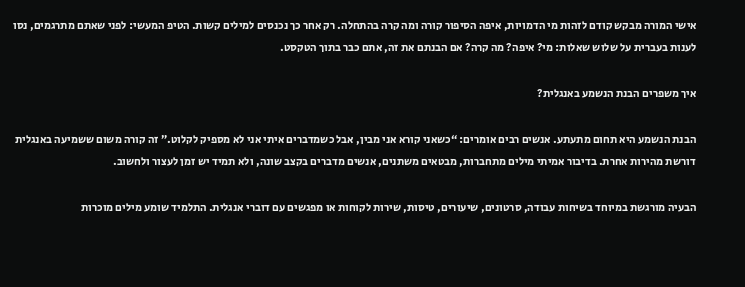אישי המורה מבקש קודם לזהות מי הדמויות, איפה הסיפור קורה ומה קרה בהתחלה. רק אחר כך נכנסים למילים קשות. הטיפ המעשי: לפני שאתם מתרגמים, נסו לענות בעברית על שלוש שאלות: מי? איפה? מה קרה? אם הבנתם את זה, אתם כבר בתוך הטקסט.

איך משפרים הבנת הנשמע באנגלית?

הבנת הנשמע היא תחום מתעתע. אנשים רבים אומרים: “כשאני קורא אני מבין, אבל כשמדברים איתי אני לא מספיק לקלוט.” זה קורה משום ששמיעה באנגלית דורשת מהירות אחרת. בדיבור אמיתי מילים מתחברות, מבטאים משתנים, אנשים מדברים בקצב שונה, ולא תמיד יש זמן לעצור ולחשוב.

הבעיה מורגשת במיוחד בשיחות עבודה, סרטונים, שיעורים, טיסות, שירות לקוחות או מפגשים עם דוברי אנגלית. התלמיד שומע מילים מוכרות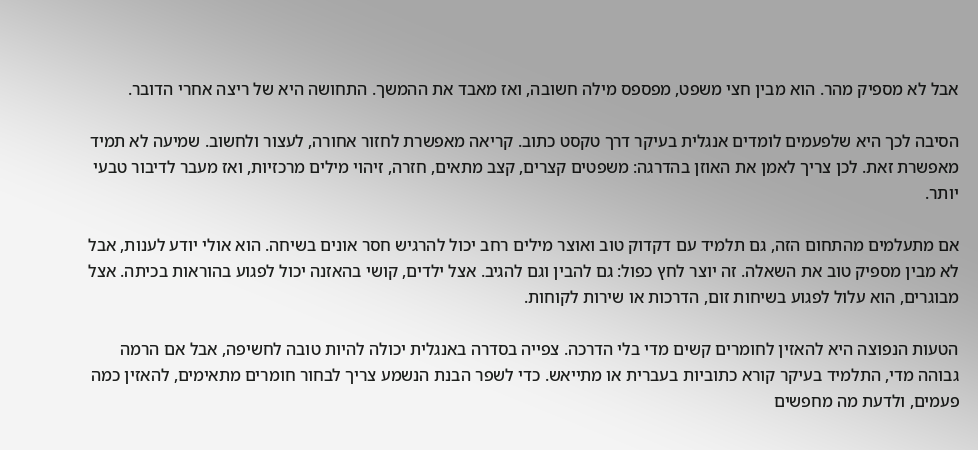אבל לא מספיק מהר. הוא מבין חצי משפט, מפספס מילה חשובה, ואז מאבד את ההמשך. התחושה היא של ריצה אחרי הדובר.

הסיבה לכך היא שלפעמים לומדים אנגלית בעיקר דרך טקסט כתוב. קריאה מאפשרת לחזור אחורה, לעצור ולחשוב. שמיעה לא תמיד מאפשרת זאת. לכן צריך לאמן את האוזן בהדרגה: משפטים קצרים, קצב מתאים, חזרה, זיהוי מילים מרכזיות, ואז מעבר לדיבור טבעי יותר.

אם מתעלמים מהתחום הזה, גם תלמיד עם דקדוק טוב ואוצר מילים רחב יכול להרגיש חסר אונים בשיחה. הוא אולי יודע לענות, אבל לא מבין מספיק טוב את השאלה. זה יוצר לחץ כפול: גם להבין וגם להגיב. אצל ילדים, קושי בהאזנה יכול לפגוע בהוראות בכיתה. אצל מבוגרים, הוא עלול לפגוע בשיחות זום, הדרכות או שירות לקוחות.

הטעות הנפוצה היא להאזין לחומרים קשים מדי בלי הדרכה. צפייה בסדרה באנגלית יכולה להיות טובה לחשיפה, אבל אם הרמה גבוהה מדי, התלמיד בעיקר קורא כתוביות בעברית או מתייאש. כדי לשפר הבנת הנשמע צריך לבחור חומרים מתאימים, להאזין כמה פעמים, ולדעת מה מחפשים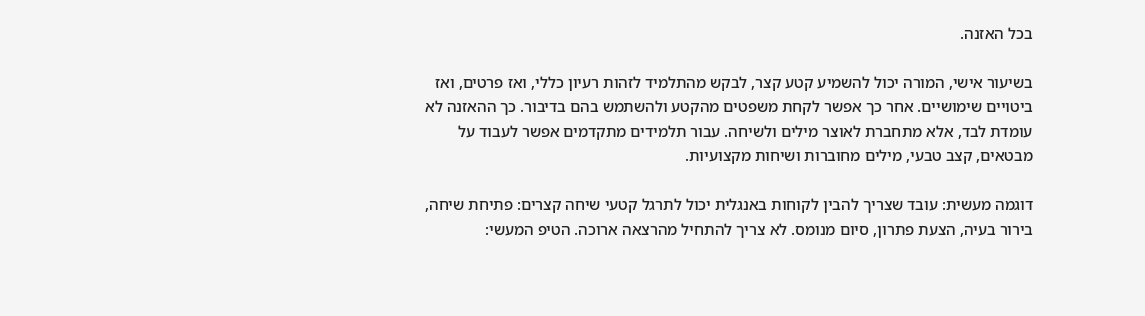בכל האזנה.

בשיעור אישי, המורה יכול להשמיע קטע קצר, לבקש מהתלמיד לזהות רעיון כללי, ואז פרטים, ואז ביטויים שימושיים. אחר כך אפשר לקחת משפטים מהקטע ולהשתמש בהם בדיבור. כך ההאזנה לא עומדת לבד, אלא מתחברת לאוצר מילים ולשיחה. עבור תלמידים מתקדמים אפשר לעבוד על מבטאים, קצב טבעי, מילים מחוברות ושיחות מקצועיות.

דוגמה מעשית: עובד שצריך להבין לקוחות באנגלית יכול לתרגל קטעי שיחה קצרים: פתיחת שיחה, בירור בעיה, הצעת פתרון, סיום מנומס. לא צריך להתחיל מהרצאה ארוכה. הטיפ המעשי: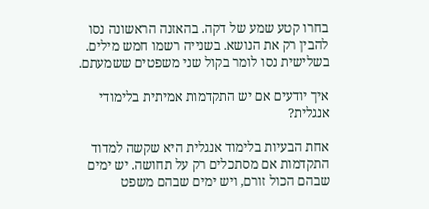בחרו קטע שמע של דקה. בהאזנה הראשונה נסו להבין רק את הנושא. בשנייה רשמו חמש מילים. בשלישית נסו לומר בקול שני משפטים ששמעתם.

איך יודעים אם יש התקדמות אמיתית בלימודי אנגלית?

אחת הבעיות בלימוד אנגלית היא שקשה למדוד התקדמות אם מסתכלים רק על תחושה. יש ימים שבהם הכול זורם, ויש ימים שבהם משפט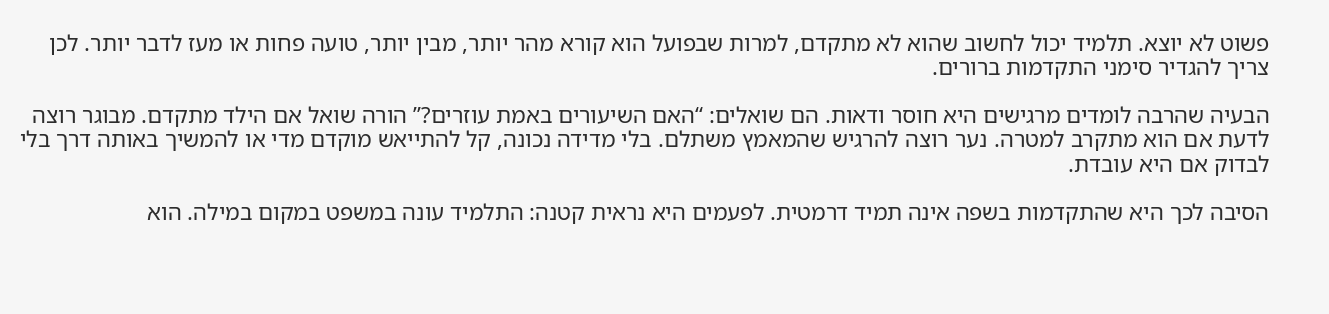פשוט לא יוצא. תלמיד יכול לחשוב שהוא לא מתקדם, למרות שבפועל הוא קורא מהר יותר, מבין יותר, טועה פחות או מעז לדבר יותר. לכן צריך להגדיר סימני התקדמות ברורים.

הבעיה שהרבה לומדים מרגישים היא חוסר ודאות. הם שואלים: “האם השיעורים באמת עוזרים?” הורה שואל אם הילד מתקדם. מבוגר רוצה לדעת אם הוא מתקרב למטרה. נער רוצה להרגיש שהמאמץ משתלם. בלי מדידה נכונה, קל להתייאש מוקדם מדי או להמשיך באותה דרך בלי לבדוק אם היא עובדת.

הסיבה לכך היא שהתקדמות בשפה אינה תמיד דרמטית. לפעמים היא נראית קטנה: התלמיד עונה במשפט במקום במילה. הוא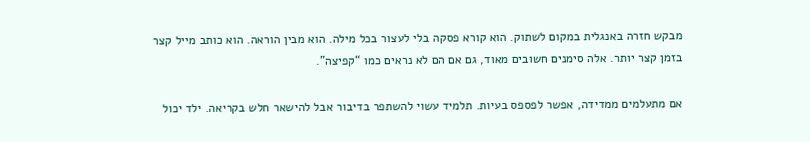מבקש חזרה באנגלית במקום לשתוק. הוא קורא פסקה בלי לעצור בכל מילה. הוא מבין הוראה. הוא כותב מייל קצר בזמן קצר יותר. אלה סימנים חשובים מאוד, גם אם הם לא נראים כמו “קפיצה”.

אם מתעלמים ממדידה, אפשר לפספס בעיות. תלמיד עשוי להשתפר בדיבור אבל להישאר חלש בקריאה. ילד יכול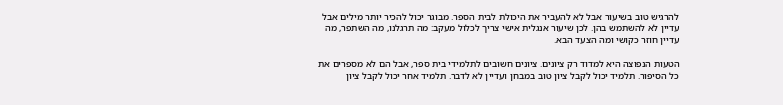להרגיש טוב בשיעור אבל לא להעביר את היכולת לבית הספר. מבוגר יכול להכיר יותר מילים אבל עדיין לא להשתמש בהן. לכן שיעור אנגלית אישי צריך לכלול מעקב: מה תרגלנו, מה השתפר, מה עדיין חוזר כקושי ומה הצעד הבא.

הטעות הנפוצה היא למדוד רק ציונים. ציונים חשובים לתלמידי בית ספר, אבל הם לא מספרים את כל הסיפור. תלמיד יכול לקבל ציון טוב במבחן ועדיין לא לדבר. תלמיד אחר יכול לקבל ציון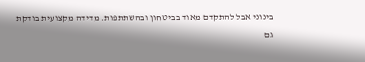בינוני אבל להתקדם מאוד בביטחון ובהשתתפות. מדידה מקצועית בודקת גם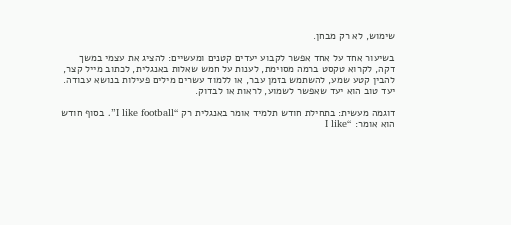שימוש, לא רק מבחן.

בשיעור אחד על אחד אפשר לקבוע יעדים קטנים ומעשיים: להציג את עצמי במשך דקה, לקרוא טקסט ברמה מסוימת, לענות על חמש שאלות באנגלית, לכתוב מייל קצר, להבין קטע שמע, להשתמש בזמן עבר, או ללמוד עשרים מילים פעילות בנושא עבודה. יעד טוב הוא יעד שאפשר לשמוע, לראות או לבדוק.

דוגמה מעשית: בתחילת חודש תלמיד אומר באנגלית רק “I like football”. בסוף חודש הוא אומר: “I like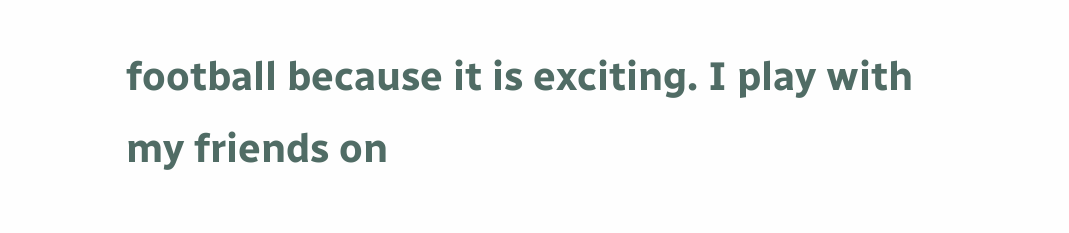football because it is exciting. I play with my friends on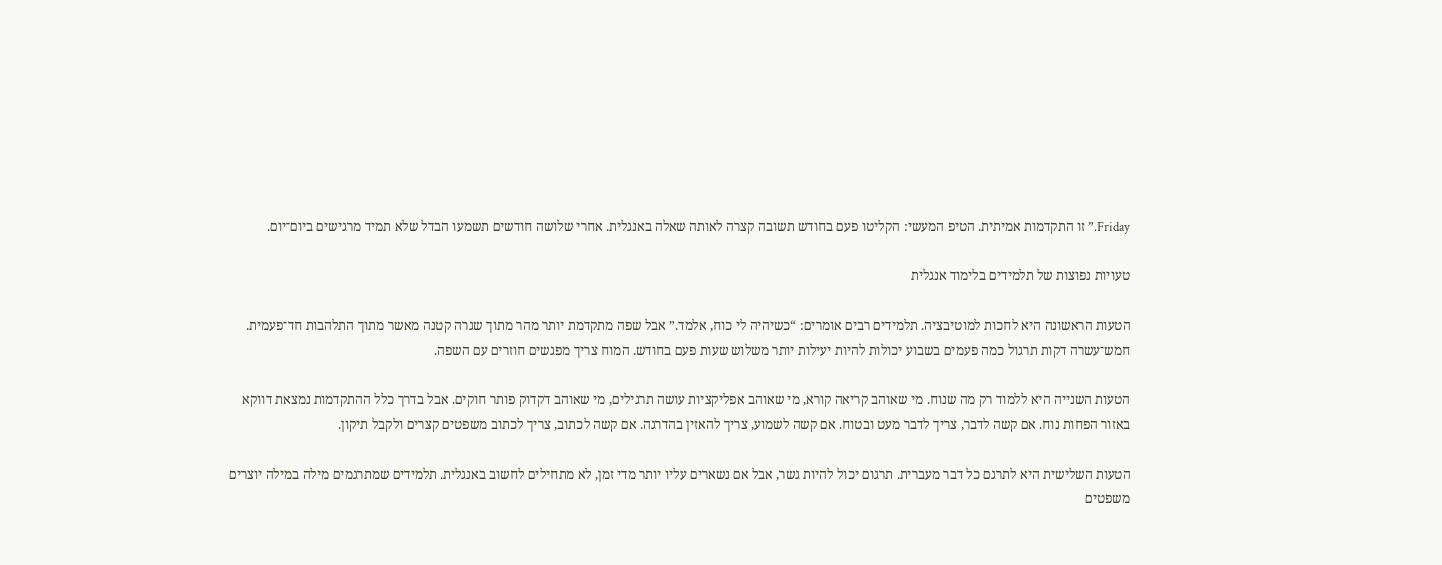Friday.” זו התקדמות אמיתית. הטיפ המעשי: הקליטו פעם בחודש תשובה קצרה לאותה שאלה באנגלית. אחרי שלושה חודשים תשמעו הבדל שלא תמיד מרגישים ביום־יום.

טעויות נפוצות של תלמידים בלימוד אנגלית

הטעות הראשונה היא לחכות למוטיבציה. תלמידים רבים אומרים: “כשיהיה לי כוח, אלמד.” אבל שפה מתקדמת יותר מהר מתוך שגרה קטנה מאשר מתוך התלהבות חד־פעמית. חמש־עשרה דקות תרגול כמה פעמים בשבוע יכולות להיות יעילות יותר משלוש שעות פעם בחודש. המוח צריך מפגשים חוזרים עם השפה.

הטעות השנייה היא ללמוד רק מה שנוח. מי שאוהב קריאה קורא, מי שאוהב אפליקציות עושה תרגילים, מי שאוהב דקדוק פותר חוקים. אבל בדרך כלל ההתקדמות נמצאת דווקא באזור הפחות נוח. אם קשה לדבר, צריך לדבר מעט ובטוח. אם קשה לשמוע, צריך להאזין בהדרגה. אם קשה לכתוב, צריך לכתוב משפטים קצרים ולקבל תיקון.

הטעות השלישית היא לתרגם כל דבר מעברית. תרגום יכול להיות גשר, אבל אם נשארים עליו יותר מדי זמן, לא מתחילים לחשוב באנגלית. תלמידים שמתרגמים מילה במילה יוצרים משפטים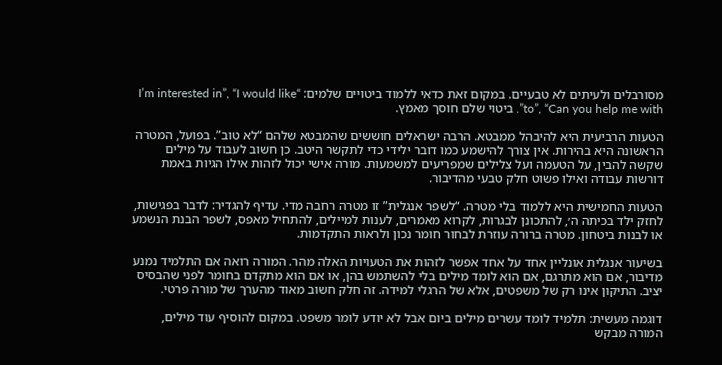מסורבלים ולעיתים לא טבעיים. במקום זאת כדאי ללמוד ביטויים שלמים: “I’m interested in”, “I would like to”, “Can you help me with”. ביטוי שלם חוסך מאמץ.

הטעות הרביעית היא להיבהל ממבטא. הרבה ישראלים חוששים שהמבטא שלהם “לא טוב”. בפועל, המטרה הראשונה היא בהירות. אין צורך להישמע כמו דובר ילידי כדי לתקשר היטב. כן חשוב לעבוד על מילים שקשה להבין, על הטעמה ועל צלילים שמפריעים למשמעות. מורה אישי יכול לזהות אילו הגיות באמת דורשות עבודה ואילו פשוט חלק טבעי מהדיבור.

הטעות החמישית היא ללמוד בלי מטרה. “לשפר אנגלית” זו מטרה רחבה מדי. עדיף להגדיר: לדבר בפגישות, לחזק ילד בכיתה ה׳, להתכונן לבגרות, לקרוא מאמרים, לענות למיילים, להתחיל מאפס, לשפר הבנת הנשמע או לבנות ביטחון. מטרה ברורה עוזרת לבחור חומר נכון ולראות התקדמות.

בשיעור אנגלית אונליין אחד על אחד אפשר לזהות את הטעויות האלה מהר. המורה רואה אם התלמיד נמנע מדיבור, אם הוא מתרגם, אם הוא לומד מילים בלי להשתמש בהן, או אם הוא מתקדם בחומר לפני שהבסיס יציב. התיקון אינו רק של משפטים, אלא של הרגלי למידה. זה חלק חשוב מאוד מהערך של מורה פרטי.

דוגמה מעשית: תלמיד לומד עשרים מילים ביום אבל לא יודע לומר משפט. במקום להוסיף עוד מילים, המורה מבקש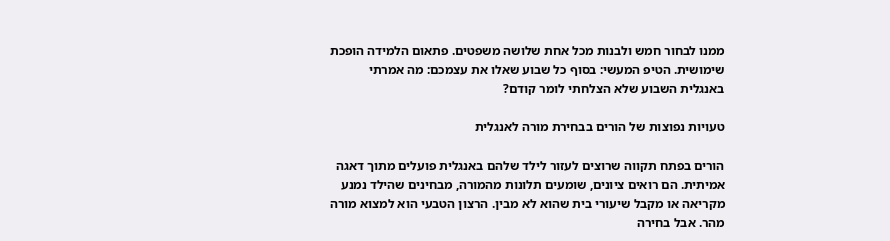ממנו לבחור חמש ולבנות מכל אחת שלושה משפטים. פתאום הלמידה הופכת שימושית. הטיפ המעשי: בסוף כל שבוע שאלו את עצמכם: מה אמרתי באנגלית השבוע שלא הצלחתי לומר קודם?

טעויות נפוצות של הורים בבחירת מורה לאנגלית

הורים בפתח תקווה שרוצים לעזור לילד שלהם באנגלית פועלים מתוך דאגה אמיתית. הם רואים ציונים, שומעים תלונות מהמורה, מבחינים שהילד נמנע מקריאה או מקבל שיעורי בית שהוא לא מבין. הרצון הטבעי הוא למצוא מורה מהר. אבל בחירה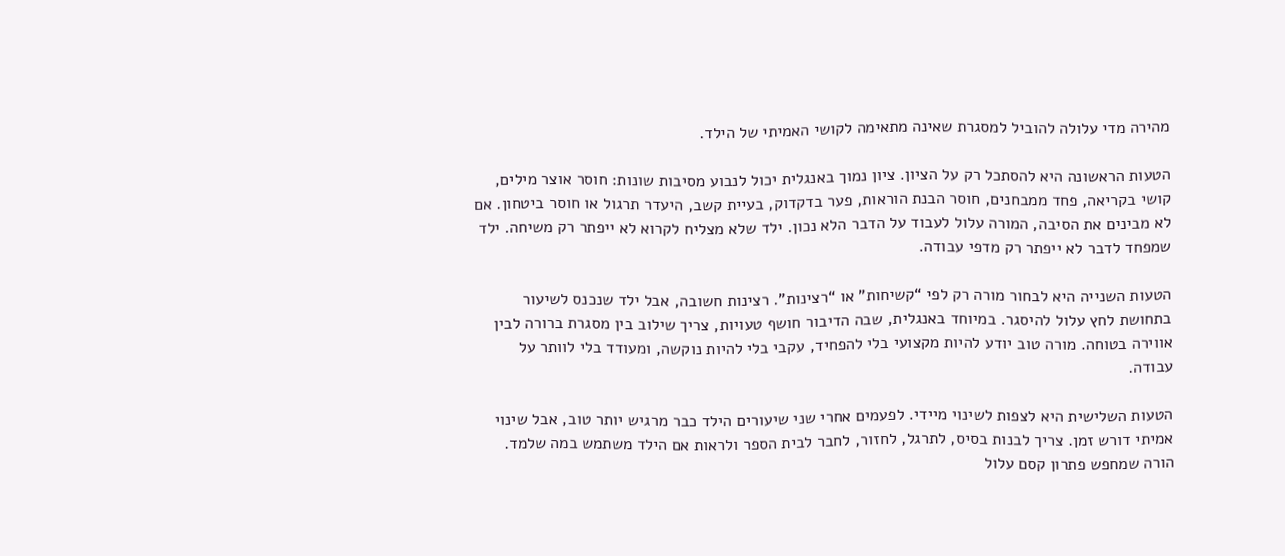מהירה מדי עלולה להוביל למסגרת שאינה מתאימה לקושי האמיתי של הילד.

הטעות הראשונה היא להסתכל רק על הציון. ציון נמוך באנגלית יכול לנבוע מסיבות שונות: חוסר אוצר מילים, קושי בקריאה, פחד ממבחנים, חוסר הבנת הוראות, פער בדקדוק, בעיית קשב, היעדר תרגול או חוסר ביטחון. אם לא מבינים את הסיבה, המורה עלול לעבוד על הדבר הלא נכון. ילד שלא מצליח לקרוא לא ייפתר רק משיחה. ילד שמפחד לדבר לא ייפתר רק מדפי עבודה.

הטעות השנייה היא לבחור מורה רק לפי “קשיחות” או “רצינות”. רצינות חשובה, אבל ילד שנכנס לשיעור בתחושת לחץ עלול להיסגר. במיוחד באנגלית, שבה הדיבור חושף טעויות, צריך שילוב בין מסגרת ברורה לבין אווירה בטוחה. מורה טוב יודע להיות מקצועי בלי להפחיד, עקבי בלי להיות נוקשה, ומעודד בלי לוותר על עבודה.

הטעות השלישית היא לצפות לשינוי מיידי. לפעמים אחרי שני שיעורים הילד כבר מרגיש יותר טוב, אבל שינוי אמיתי דורש זמן. צריך לבנות בסיס, לתרגל, לחזור, לחבר לבית הספר ולראות אם הילד משתמש במה שלמד. הורה שמחפש פתרון קסם עלול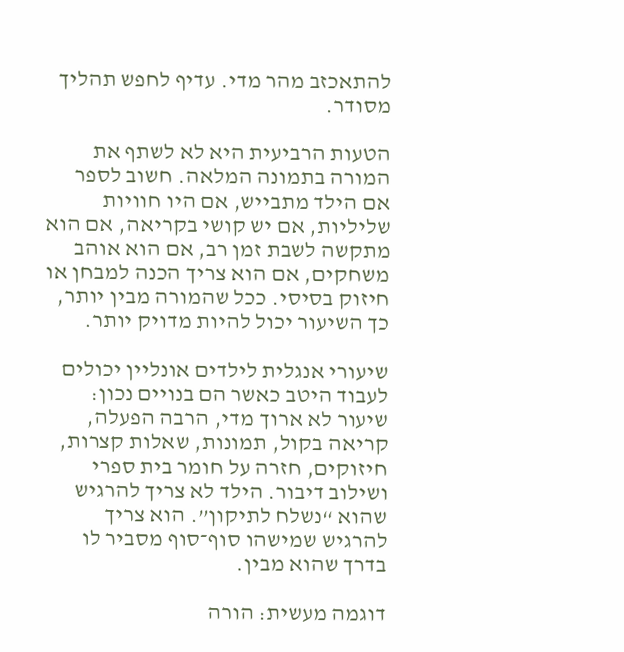להתאכזב מהר מדי. עדיף לחפש תהליך מסודר.

הטעות הרביעית היא לא לשתף את המורה בתמונה המלאה. חשוב לספר אם הילד מתבייש, אם היו חוויות שליליות, אם יש קושי בקריאה, אם הוא מתקשה לשבת זמן רב, אם הוא אוהב משחקים, אם הוא צריך הכנה למבחן או חיזוק בסיסי. ככל שהמורה מבין יותר, כך השיעור יכול להיות מדויק יותר.

שיעורי אנגלית לילדים אונליין יכולים לעבוד היטב כאשר הם בנויים נכון: שיעור לא ארוך מדי, הרבה הפעלה, קריאה בקול, תמונות, שאלות קצרות, חיזוקים, חזרה על חומר בית ספרי ושילוב דיבור. הילד לא צריך להרגיש שהוא “נשלח לתיקון”. הוא צריך להרגיש שמישהו סוף־סוף מסביר לו בדרך שהוא מבין.

דוגמה מעשית: הורה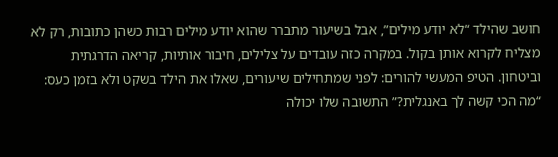חושב שהילד “לא יודע מילים”, אבל בשיעור מתברר שהוא יודע מילים רבות כשהן כתובות, רק לא מצליח לקרוא אותן בקול. במקרה כזה עובדים על צלילים, חיבור אותיות, קריאה הדרגתית וביטחון. הטיפ המעשי להורים: לפני שמתחילים שיעורים, שאלו את הילד בשקט ולא בזמן כעס: “מה הכי קשה לך באנגלית?” התשובה שלו יכולה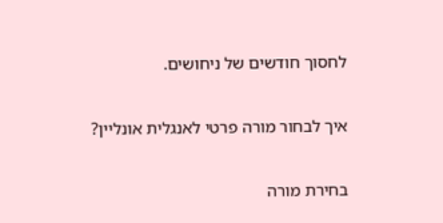לחסוך חודשים של ניחושים.

איך לבחור מורה פרטי לאנגלית אונליין?

בחירת מורה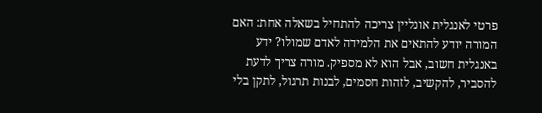פרטי לאנגלית אונליין צריכה להתחיל בשאלה אחת: האם המורה יודע להתאים את הלמידה לאדם שמולו? ידע באנגלית חשוב, אבל הוא לא מספיק. מורה צריך לדעת להסביר, להקשיב, לזהות חסמים, לבנות תרגול, לתקן בלי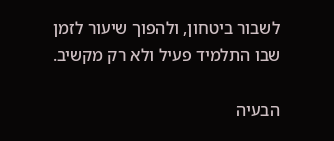לשבור ביטחון, ולהפוך שיעור לזמן שבו התלמיד פעיל ולא רק מקשיב.

הבעיה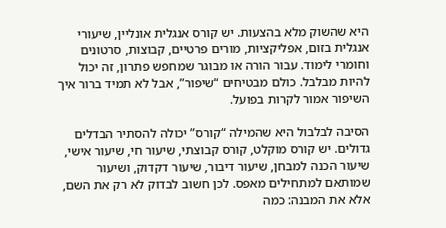היא שהשוק מלא בהצעות. יש קורס אנגלית אונליין, שיעורי אנגלית בזום, אפליקציות, מורים פרטיים, קבוצות, סרטונים וחומרי לימוד. עבור הורה או מבוגר שמחפש פתרון, זה יכול להיות מבלבל. כולם מבטיחים “שיפור”, אבל לא תמיד ברור איך השיפור אמור לקרות בפועל.

הסיבה לבלבול היא שהמילה “קורס” יכולה להסתיר הבדלים גדולים. יש קורס מוקלט, קורס קבוצתי, שיעור חי, שיעור אישי, שיעור הכנה למבחן, שיעור דיבור, שיעור דקדוק, ושיעור שמותאם למתחילים מאפס. לכן חשוב לבדוק לא רק את השם, אלא את המבנה: כמה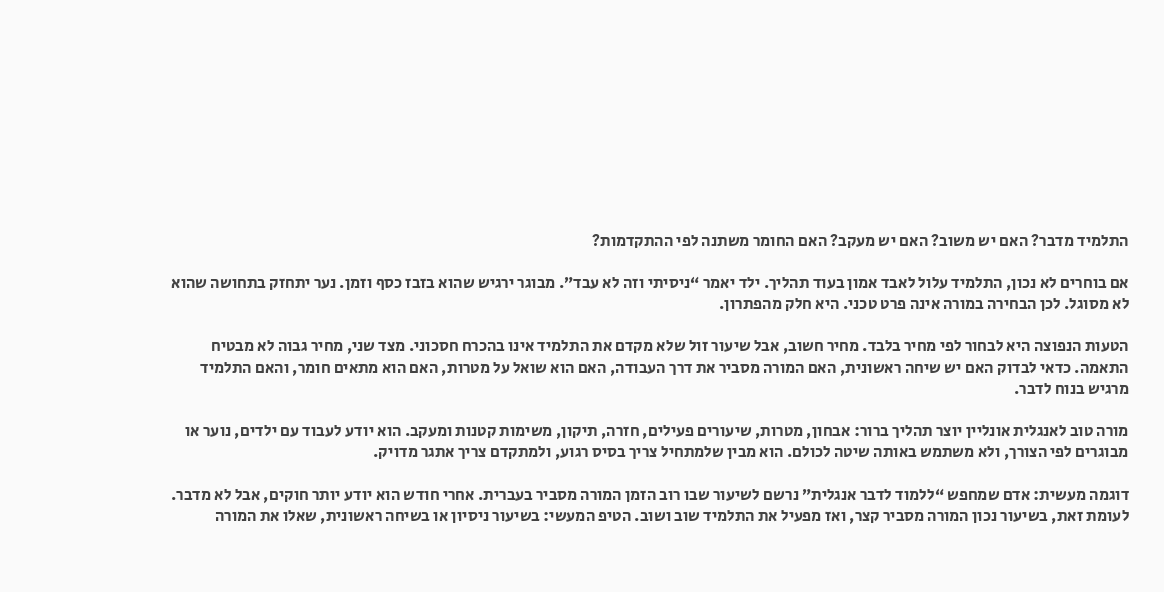התלמיד מדבר? האם יש משוב? האם יש מעקב? האם החומר משתנה לפי ההתקדמות?

אם בוחרים לא נכון, התלמיד עלול לאבד אמון בעוד תהליך. ילד יאמר “ניסיתי וזה לא עבד”. מבוגר ירגיש שהוא בזבז כסף וזמן. נער יתחזק בתחושה שהוא לא מסוגל. לכן הבחירה במורה אינה פרט טכני. היא חלק מהפתרון.

הטעות הנפוצה היא לבחור לפי מחיר בלבד. מחיר חשוב, אבל שיעור זול שלא מקדם את התלמיד אינו בהכרח חסכוני. מצד שני, מחיר גבוה לא מבטיח התאמה. כדאי לבדוק האם יש שיחה ראשונית, האם המורה מסביר את דרך העבודה, האם הוא שואל על מטרות, האם הוא מתאים חומר, והאם התלמיד מרגיש בנוח לדבר.

מורה טוב לאנגלית אונליין יוצר תהליך ברור: אבחון, מטרות, שיעורים פעילים, חזרה, תיקון, משימות קטנות ומעקב. הוא יודע לעבוד עם ילדים, נוער או מבוגרים לפי הצורך, ולא משתמש באותה שיטה לכולם. הוא מבין שלמתחיל צריך בסיס רגוע, ולמתקדם צריך אתגר מדויק.

דוגמה מעשית: אדם שמחפש “ללמוד לדבר אנגלית” נרשם לשיעור שבו רוב הזמן המורה מסביר בעברית. אחרי חודש הוא יודע יותר חוקים, אבל לא מדבר. לעומת זאת, בשיעור נכון המורה מסביר קצר, ואז מפעיל את התלמיד שוב ושוב. הטיפ המעשי: בשיעור ניסיון או בשיחה ראשונית, שאלו את המורה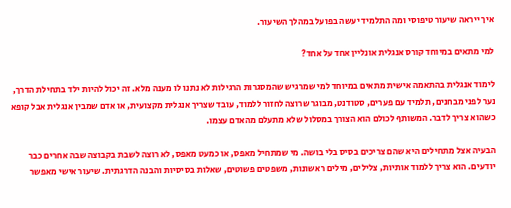איך ייראה שיעור טיפוסי ומה התלמיד יעשה בפועל במהלך השיעור.

למי מתאים במיוחד קורס אנגלית אונליין אחד על אחד?

לימוד אנגלית בהתאמה אישית מתאים במיוחד למי שמרגיש שהמסגרות הרגילות לא נתנו לו מענה מלא. זה יכול להיות ילד בתחילת הדרך, נער לפני מבחנים, תלמיד עם פערים, סטודנט, מבוגר שרוצה לחזור ללמוד, עובד שצריך אנגלית מקצועית, או אדם שמבין אנגלית אבל קופא כשהוא צריך לדבר. המשותף לכולם הוא הצורך במסלול שלא מתעלם מהאדם עצמו.

הבעיה אצל מתחילים היא שהם צריכים בסיס בלי בושה. מי שמתחיל מאפס, או כמעט מאפס, לא רוצה לשבת בקבוצה שבה אחרים כבר יודעים. הוא צריך ללמוד אותיות, צלילים, מילים ראשונות, משפטים פשוטים, שאלות בסיסיות והבנה הדרגתית. שיעור אישי מאפשר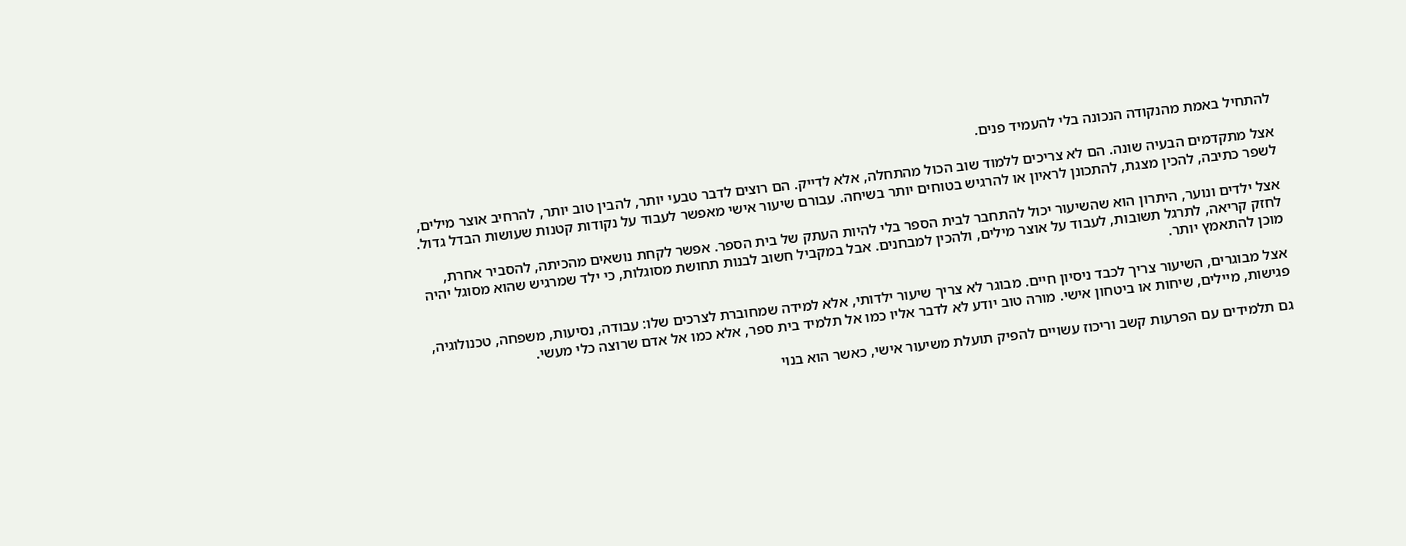להתחיל באמת מהנקודה הנכונה בלי להעמיד פנים.

אצל מתקדמים הבעיה שונה. הם לא צריכים ללמוד שוב הכול מהתחלה, אלא לדייק. הם רוצים לדבר טבעי יותר, להבין טוב יותר, להרחיב אוצר מילים, לשפר כתיבה, להכין מצגת, להתכונן לראיון או להרגיש בטוחים יותר בשיחה. עבורם שיעור אישי מאפשר לעבוד על נקודות קטנות שעושות הבדל גדול.

אצל ילדים ונוער, היתרון הוא שהשיעור יכול להתחבר לבית הספר בלי להיות העתק של בית הספר. אפשר לקחת נושאים מהכיתה, להסביר אחרת, לחזק קריאה, לתרגל תשובות, לעבוד על אוצר מילים, ולהכין למבחנים. אבל במקביל חשוב לבנות תחושת מסוגלות, כי ילד שמרגיש שהוא מסוגל יהיה מוכן להתאמץ יותר.

אצל מבוגרים, השיעור צריך לכבד ניסיון חיים. מבוגר לא צריך שיעור ילדותי, אלא למידה שמחוברת לצרכים שלו: עבודה, נסיעות, משפחה, טכנולוגיה, פגישות, מיילים, שיחות או ביטחון אישי. מורה טוב יודע לא לדבר אליו כמו אל תלמיד בית ספר, אלא כמו אל אדם שרוצה כלי מעשי.

גם תלמידים עם הפרעות קשב וריכוז עשויים להפיק תועלת משיעור אישי, כאשר הוא בנוי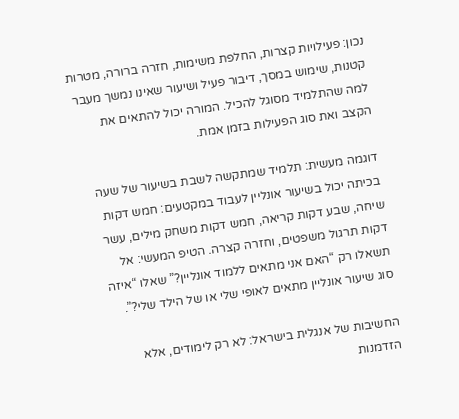נכון: פעילויות קצרות, החלפת משימות, חזרה ברורה, מטרות קטנות, שימוש במסך, דיבור פעיל ושיעור שאינו נמשך מעבר למה שהתלמיד מסוגל להכיל. המורה יכול להתאים את הקצב ואת סוג הפעילות בזמן אמת.

דוגמה מעשית: תלמיד שמתקשה לשבת בשיעור של שעה בכיתה יכול בשיעור אונליין לעבוד במקטעים: חמש דקות שיחה, שבע דקות קריאה, חמש דקות משחק מילים, עשר דקות תרגול משפטים, וחזרה קצרה. הטיפ המעשי: אל תשאלו רק “האם אני מתאים ללמוד אונליין?” שאלו “איזה סוג שיעור אונליין מתאים לאופי שלי או של הילד שלי?”.

החשיבות של אנגלית בישראל: לא רק לימודים, אלא הזדמנות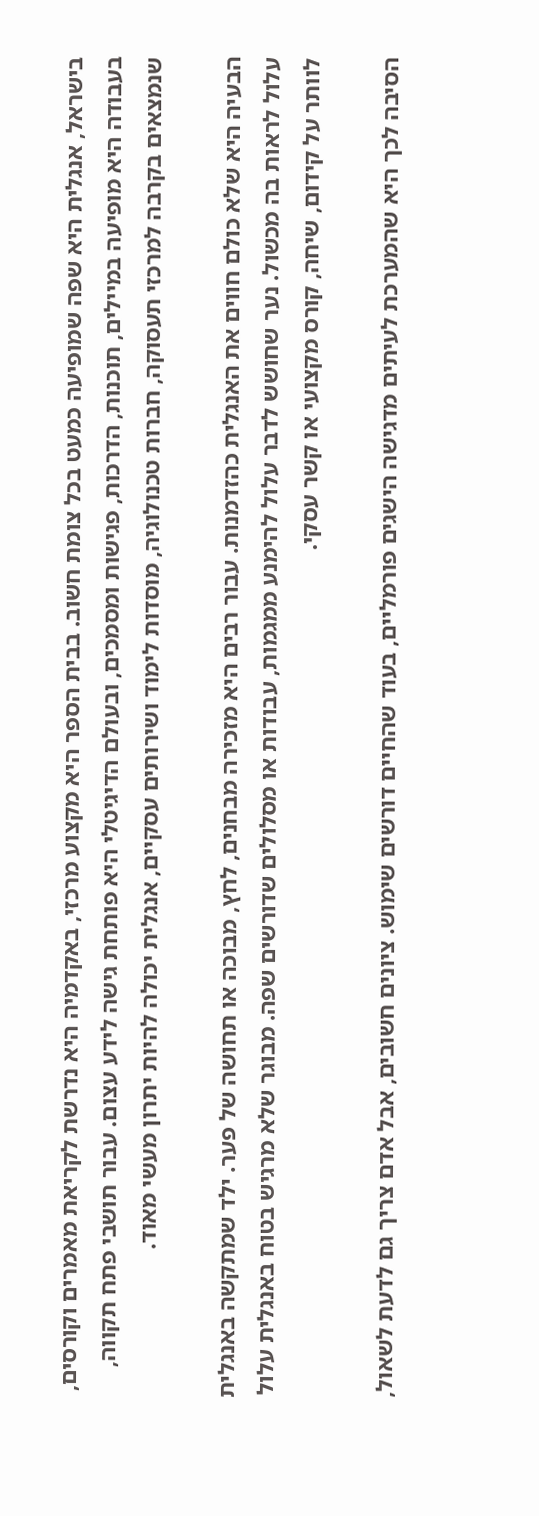בישראל, אנגלית היא שפה שמופיעה כמעט בכל צומת חשוב. בבית הספר היא מקצוע מרכזי, באקדמיה היא נדרשת לקריאת מאמרים וקורסים, בעבודה היא מופיעה במיילים, תוכנות, הדרכות, פגישות ומסמכים, ובעולם הדיגיטלי היא פותחת גישה לידע עצום. עבור תושבי פתח תקווה, שנמצאים בקרבה למרכזי תעסוקה, חברות טכנולוגיה, מוסדות לימוד ושירותים עסקיים, אנגלית יכולה להיות יתרון מעשי מאוד.

הבעיה היא שלא כולם חווים את האנגלית כהזדמנות. עבור רבים היא מזכירה מבחנים, לחץ, מבוכה או תחושה של פער. ילד שמתקשה באנגלית עלול לראות בה מכשול. נער שחושש לדבר עלול להימנע ממגמות, עבודות או מסלולים שדורשים שפה. מבוגר שלא מרגיש בטוח באנגלית עלול לוותר על קידום, שיחה, קורס מקצועי או קשר עסקי.

הסיבה לכך היא שהמערכת לעיתים מדגישה הישגים פורמליים, בעוד שהחיים דורשים שימוש. ציונים חשובים, אבל אדם צריך גם לדעת לשאול,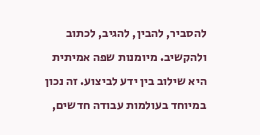להסביר, להבין, להגיב, לכתוב ולהקשיב. מיומנות שפה אמיתית היא שילוב בין ידע לביצוע. זה נכון במיוחד בעולמות עבודה חדשים,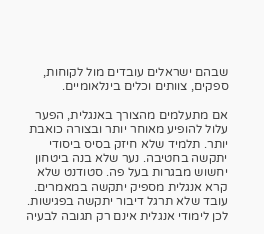שבהם ישראלים עובדים מול לקוחות, ספקים, צוותים וכלים בינלאומיים.

אם מתעלמים מהצורך באנגלית, הפער עלול להופיע מאוחר יותר ובצורה כואבת יותר. תלמיד שלא חיזק בסיס ביסודי יתקשה בחטיבה. נער שלא בנה ביטחון יחשוש מבגרות בעל פה. סטודנט שלא קרא אנגלית מספיק יתקשה במאמרים. עובד שלא תרגל דיבור יתקשה בפגישות. לכן לימודי אנגלית אינם רק תגובה לבעיה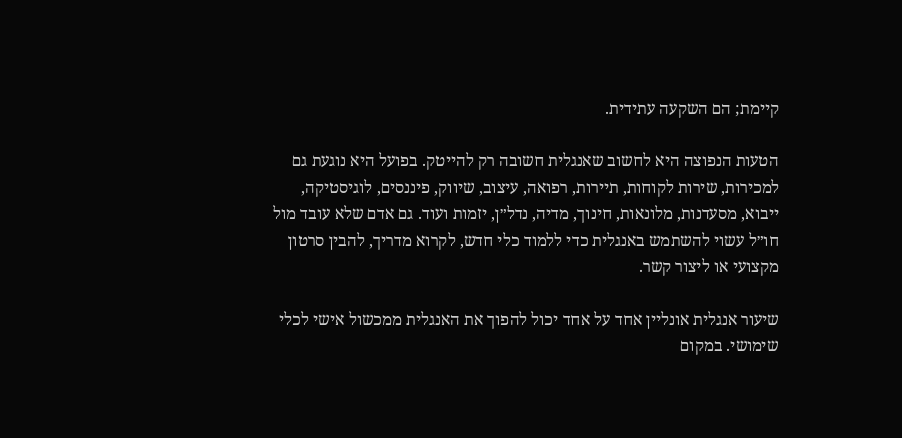קיימת; הם השקעה עתידית.

הטעות הנפוצה היא לחשוב שאנגלית חשובה רק להייטק. בפועל היא נוגעת גם למכירות, שירות לקוחות, תיירות, רפואה, עיצוב, שיווק, פיננסים, לוגיסטיקה, ייבוא, מסעדנות, מלונאות, חינוך, מדיה, נדל״ן, יזמות ועוד. גם אדם שלא עובד מול חו״ל עשוי להשתמש באנגלית כדי ללמוד כלי חדש, לקרוא מדריך, להבין סרטון מקצועי או ליצור קשר.

שיעור אנגלית אונליין אחד על אחד יכול להפוך את האנגלית ממכשול אישי לכלי שימושי. במקום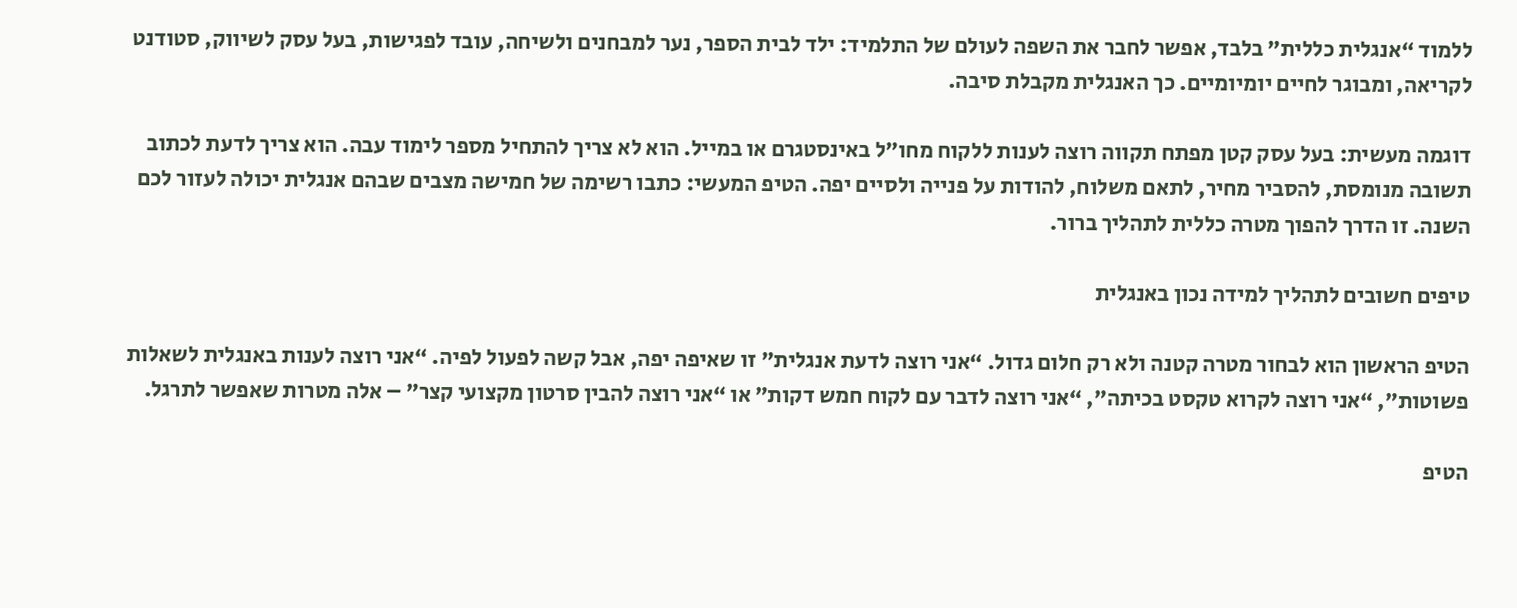ללמוד “אנגלית כללית” בלבד, אפשר לחבר את השפה לעולם של התלמיד: ילד לבית הספר, נער למבחנים ולשיחה, עובד לפגישות, בעל עסק לשיווק, סטודנט לקריאה, ומבוגר לחיים יומיומיים. כך האנגלית מקבלת סיבה.

דוגמה מעשית: בעל עסק קטן מפתח תקווה רוצה לענות ללקוח מחו״ל באינסטגרם או במייל. הוא לא צריך להתחיל מספר לימוד עבה. הוא צריך לדעת לכתוב תשובה מנומסת, להסביר מחיר, לתאם משלוח, להודות על פנייה ולסיים יפה. הטיפ המעשי: כתבו רשימה של חמישה מצבים שבהם אנגלית יכולה לעזור לכם השנה. זו הדרך להפוך מטרה כללית לתהליך ברור.

טיפים חשובים לתהליך למידה נכון באנגלית

הטיפ הראשון הוא לבחור מטרה קטנה ולא רק חלום גדול. “אני רוצה לדעת אנגלית” זו שאיפה יפה, אבל קשה לפעול לפיה. “אני רוצה לענות באנגלית לשאלות פשוטות”, “אני רוצה לקרוא טקסט בכיתה”, “אני רוצה לדבר עם לקוח חמש דקות” או “אני רוצה להבין סרטון מקצועי קצר” – אלה מטרות שאפשר לתרגל.

הטיפ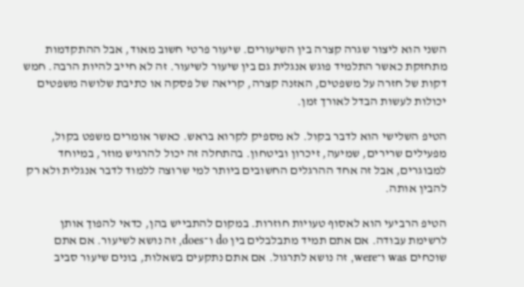השני הוא ליצור שגרה קצרה בין השיעורים. שיעור פרטי חשוב מאוד, אבל ההתקדמות מתחזקת כאשר התלמיד פוגש אנגלית גם בין שיעור לשיעור. זה לא חייב להיות הרבה. חמש דקות של חזרה על משפטים, האזנה קצרה, קריאה של פסקה או כתיבת שלושה משפטים יכולות לעשות הבדל לאורך זמן.

הטיפ השלישי הוא לדבר בקול. לא מספיק לקרוא בראש. כאשר אומרים משפט בקול, מפעילים שרירים, שמיעה, זיכרון וביטחון. בהתחלה זה יכול להרגיש מוזר, במיוחד למבוגרים, אבל זה אחד ההרגלים החשובים ביותר למי שרוצה ללמוד לדבר אנגלית ולא רק להבין אותה.

הטיפ הרביעי הוא לאסוף טעויות חוזרות. במקום להתבייש בהן, כדאי להפוך אותן לרשימת עבודה. אם אתם תמיד מתבלבלים בין do ו־does, זה נושא לשיעור. אם אתם שוכחים was ו־were, זה נושא לתרגול. אם אתם נתקעים בשאלות, בונים שיעור סביב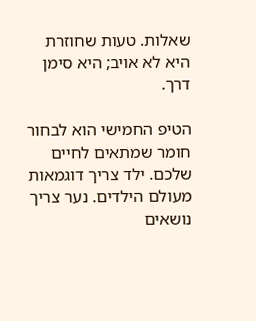שאלות. טעות שחוזרת היא לא אויב; היא סימן דרך.

הטיפ החמישי הוא לבחור חומר שמתאים לחיים שלכם. ילד צריך דוגמאות מעולם הילדים. נער צריך נושאים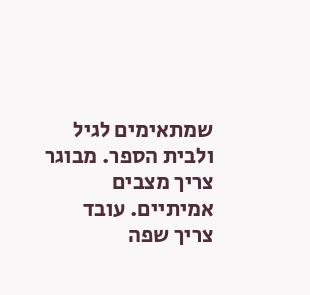שמתאימים לגיל ולבית הספר. מבוגר צריך מצבים אמיתיים. עובד צריך שפה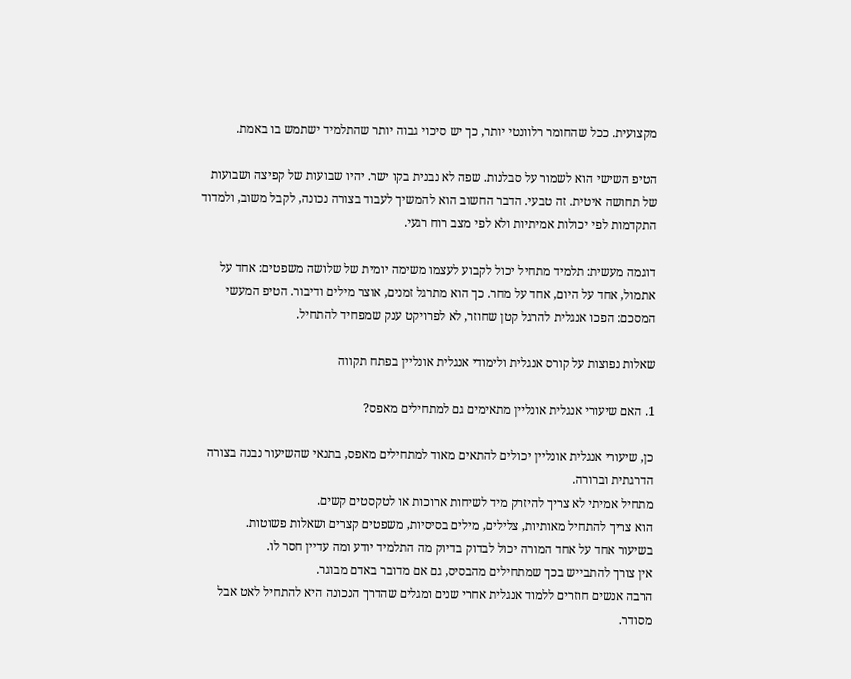מקצועית. ככל שהחומר רלוונטי יותר, כך יש סיכוי גבוה יותר שהתלמיד ישתמש בו באמת.

הטיפ השישי הוא לשמור על סבלנות. שפה לא נבנית בקו ישר. יהיו שבועות של קפיצה ושבועות של תחושה איטית. זה טבעי. הדבר החשוב הוא להמשיך לעבוד בצורה נכונה, לקבל משוב, ולמדוד התקדמות לפי יכולות אמיתיות ולא לפי מצב רוח רגעי.

דוגמה מעשית: תלמיד מתחיל יכול לקבוע לעצמו משימה יומית של שלושה משפטים: אחד על אתמול, אחד על היום, אחד על מחר. כך הוא מתרגל זמנים, אוצר מילים ודיבור. הטיפ המעשי המסכם: הפכו אנגלית להרגל קטן שחוזר, לא לפרויקט ענק שמפחיד להתחיל.

שאלות נפוצות על קורס אנגלית ולימודי אנגלית אונליין בפתח תקווה

1. האם שיעורי אנגלית אונליין מתאימים גם למתחילים מאפס?

כן, שיעורי אנגלית אונליין יכולים להתאים מאוד למתחילים מאפס, בתנאי שהשיעור נבנה בצורה הדרגתית וברורה.
מתחיל אמיתי לא צריך להיזרק מיד לשיחות ארוכות או לטקסטים קשים.
הוא צריך להתחיל מאותיות, צלילים, מילים בסיסיות, משפטים קצרים ושאלות פשוטות.
בשיעור אחד על אחד המורה יכול לבדוק בדיוק מה התלמיד יודע ומה עדיין חסר לו.
אין צורך להתבייש בכך שמתחילים מהבסיס, גם אם מדובר באדם מבוגר.
הרבה אנשים חוזרים ללמוד אנגלית אחרי שנים ומגלים שהדרך הנכונה היא להתחיל לאט אבל מסודר.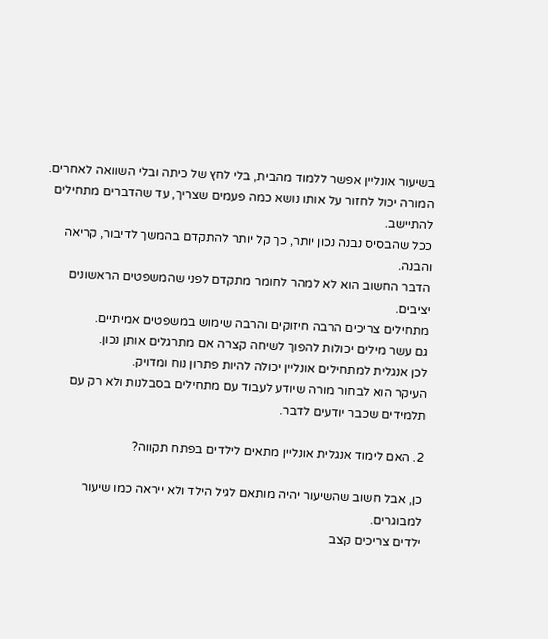בשיעור אונליין אפשר ללמוד מהבית, בלי לחץ של כיתה ובלי השוואה לאחרים.
המורה יכול לחזור על אותו נושא כמה פעמים שצריך, עד שהדברים מתחילים להתיישב.
ככל שהבסיס נבנה נכון יותר, כך קל יותר להתקדם בהמשך לדיבור, קריאה והבנה.
הדבר החשוב הוא לא למהר לחומר מתקדם לפני שהמשפטים הראשונים יציבים.
מתחילים צריכים הרבה חיזוקים והרבה שימוש במשפטים אמיתיים.
גם עשר מילים יכולות להפוך לשיחה קצרה אם מתרגלים אותן נכון.
לכן אנגלית למתחילים אונליין יכולה להיות פתרון נוח ומדויק.
העיקר הוא לבחור מורה שיודע לעבוד עם מתחילים בסבלנות ולא רק עם תלמידים שכבר יודעים לדבר.

2. האם לימוד אנגלית אונליין מתאים לילדים בפתח תקווה?

כן, אבל חשוב שהשיעור יהיה מותאם לגיל הילד ולא ייראה כמו שיעור למבוגרים.
ילדים צריכים קצב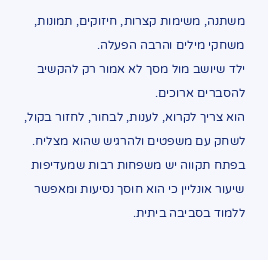משתנה, משימות קצרות, חיזוקים, תמונות, משחקי מילים והרבה הפעלה.
ילד שיושב מול מסך לא אמור רק להקשיב להסברים ארוכים.
הוא צריך לקרוא, לענות, לבחור, לחזור בקול, לשחק עם משפטים ולהרגיש שהוא מצליח.
בפתח תקווה יש משפחות רבות שמעדיפות שיעור אונליין כי הוא חוסך נסיעות ומאפשר ללמוד בסביבה ביתית.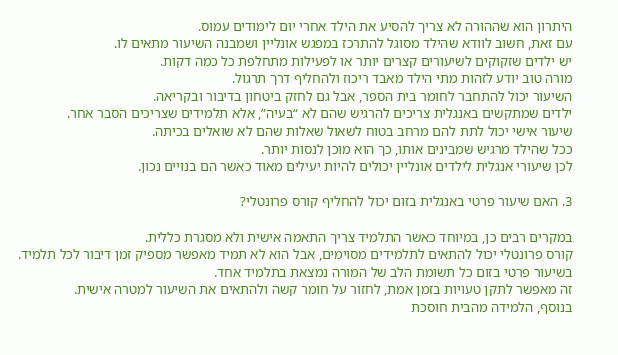היתרון הוא שההורה לא צריך להסיע את הילד אחרי יום לימודים עמוס.
עם זאת, חשוב לוודא שהילד מסוגל להתרכז במפגש אונליין ושמבנה השיעור מתאים לו.
יש ילדים שזקוקים לשיעורים קצרים יותר או לפעילות מתחלפת כל כמה דקות.
מורה טוב יודע לזהות מתי הילד מאבד ריכוז ולהחליף דרך תרגול.
השיעור יכול להתחבר לחומר בית הספר, אבל גם לחזק ביטחון בדיבור ובקריאה.
ילדים שמתקשים באנגלית צריכים להרגיש שהם לא “בעיה”, אלא תלמידים שצריכים הסבר אחר.
שיעור אישי יכול לתת להם מרחב בטוח לשאול שאלות שהם לא שואלים בכיתה.
ככל שהילד מרגיש שמבינים אותו, כך הוא מוכן לנסות יותר.
לכן שיעורי אנגלית לילדים אונליין יכולים להיות יעילים מאוד כאשר הם בנויים נכון.

3. האם שיעור פרטי באנגלית בזום יכול להחליף קורס פרונטלי?

במקרים רבים כן, במיוחד כאשר התלמיד צריך התאמה אישית ולא מסגרת כללית.
קורס פרונטלי יכול להתאים לתלמידים מסוימים, אבל הוא לא תמיד מאפשר מספיק זמן דיבור לכל תלמיד.
בשיעור פרטי בזום כל תשומת הלב של המורה נמצאת בתלמיד אחד.
זה מאפשר לתקן טעויות בזמן אמת, לחזור על חומר קשה ולהתאים את השיעור למטרה אישית.
בנוסף, הלמידה מהבית חוסכת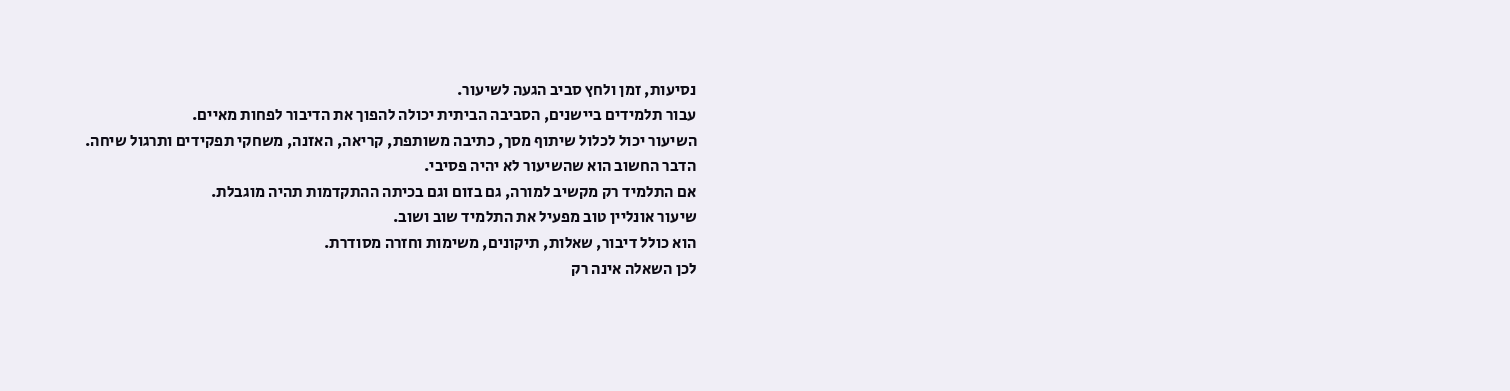נסיעות, זמן ולחץ סביב הגעה לשיעור.
עבור תלמידים ביישנים, הסביבה הביתית יכולה להפוך את הדיבור לפחות מאיים.
השיעור יכול לכלול שיתוף מסך, כתיבה משותפת, קריאה, האזנה, משחקי תפקידים ותרגול שיחה.
הדבר החשוב הוא שהשיעור לא יהיה פסיבי.
אם התלמיד רק מקשיב למורה, גם בזום וגם בכיתה ההתקדמות תהיה מוגבלת.
שיעור אונליין טוב מפעיל את התלמיד שוב ושוב.
הוא כולל דיבור, שאלות, תיקונים, משימות וחזרה מסודרת.
לכן השאלה אינה רק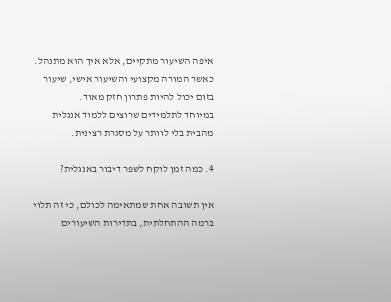איפה השיעור מתקיים, אלא איך הוא מתנהל.
כאשר המורה מקצועי והשיעור אישי, שיעור בזום יכול להיות פתרון חזק מאוד.
במיוחד לתלמידים שרוצים ללמוד אנגלית מהבית בלי לוותר על מסגרת רצינית.

4. כמה זמן לוקח לשפר דיבור באנגלית?

אין תשובה אחת שמתאימה לכולם, כי זה תלוי ברמה ההתחלתית, בתדירות השיעורים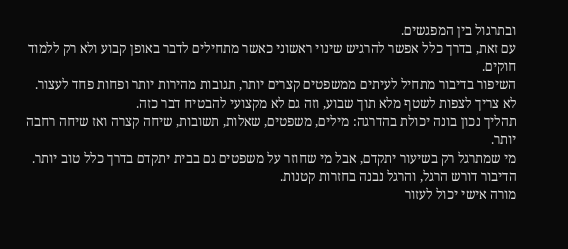ובתרגול בין המפגשים.
עם זאת, בדרך כלל אפשר להרגיש שינוי ראשוני כאשר מתחילים לדבר באופן קבוע ולא רק ללמוד חוקים.
השיפור בדיבור מתחיל לעיתים ממשפטים קצרים יותר, תגובות מהירות יותר ופחות פחד לעצור.
לא צריך לצפות לשטף מלא תוך שבוע, וזה גם לא מקצועי להבטיח דבר כזה.
תהליך נכון בונה יכולת בהדרגה: מילים, משפטים, שאלות, תשובות, שיחה קצרה ואז שיחה רחבה יותר.
מי שמתרגל רק בשיעור יתקדם, אבל מי שחוזר על משפטים גם בבית יתקדם בדרך כלל טוב יותר.
הדיבור דורש הרגל, והרגל נבנה בחזרות קטנות.
מורה אישי יכול לעזור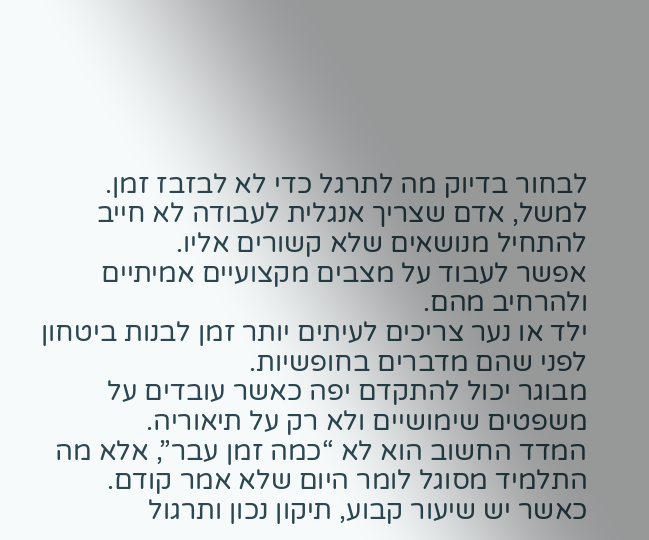לבחור בדיוק מה לתרגל כדי לא לבזבז זמן.
למשל, אדם שצריך אנגלית לעבודה לא חייב להתחיל מנושאים שלא קשורים אליו.
אפשר לעבוד על מצבים מקצועיים אמיתיים ולהרחיב מהם.
ילד או נער צריכים לעיתים יותר זמן לבנות ביטחון לפני שהם מדברים בחופשיות.
מבוגר יכול להתקדם יפה כאשר עובדים על משפטים שימושיים ולא רק על תיאוריה.
המדד החשוב הוא לא “כמה זמן עבר”, אלא מה התלמיד מסוגל לומר היום שלא אמר קודם.
כאשר יש שיעור קבוע, תיקון נכון ותרגול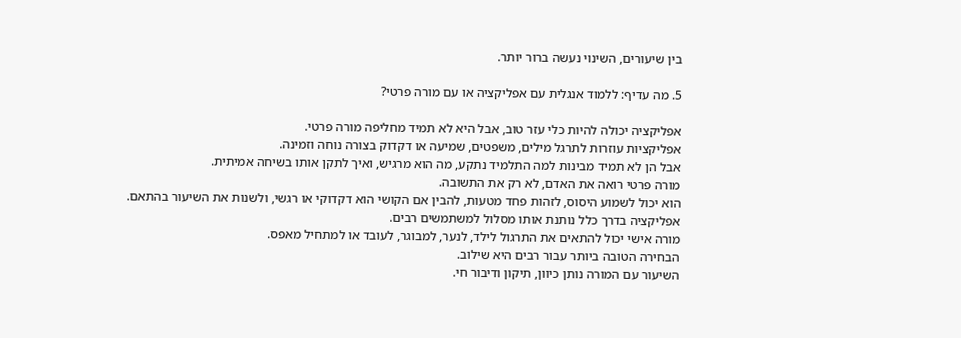בין שיעורים, השינוי נעשה ברור יותר.

5. מה עדיף: ללמוד אנגלית עם אפליקציה או עם מורה פרטי?

אפליקציה יכולה להיות כלי עזר טוב, אבל היא לא תמיד מחליפה מורה פרטי.
אפליקציות עוזרות לתרגל מילים, משפטים, שמיעה או דקדוק בצורה נוחה וזמינה.
אבל הן לא תמיד מבינות למה התלמיד נתקע, מה הוא מרגיש, ואיך לתקן אותו בשיחה אמיתית.
מורה פרטי רואה את האדם, לא רק את התשובה.
הוא יכול לשמוע היסוס, לזהות פחד מטעות, להבין אם הקושי הוא דקדוקי או רגשי, ולשנות את השיעור בהתאם.
אפליקציה בדרך כלל נותנת אותו מסלול למשתמשים רבים.
מורה אישי יכול להתאים את התרגול לילד, לנער, למבוגר, לעובד או למתחיל מאפס.
הבחירה הטובה ביותר עבור רבים היא שילוב.
השיעור עם המורה נותן כיוון, תיקון ודיבור חי.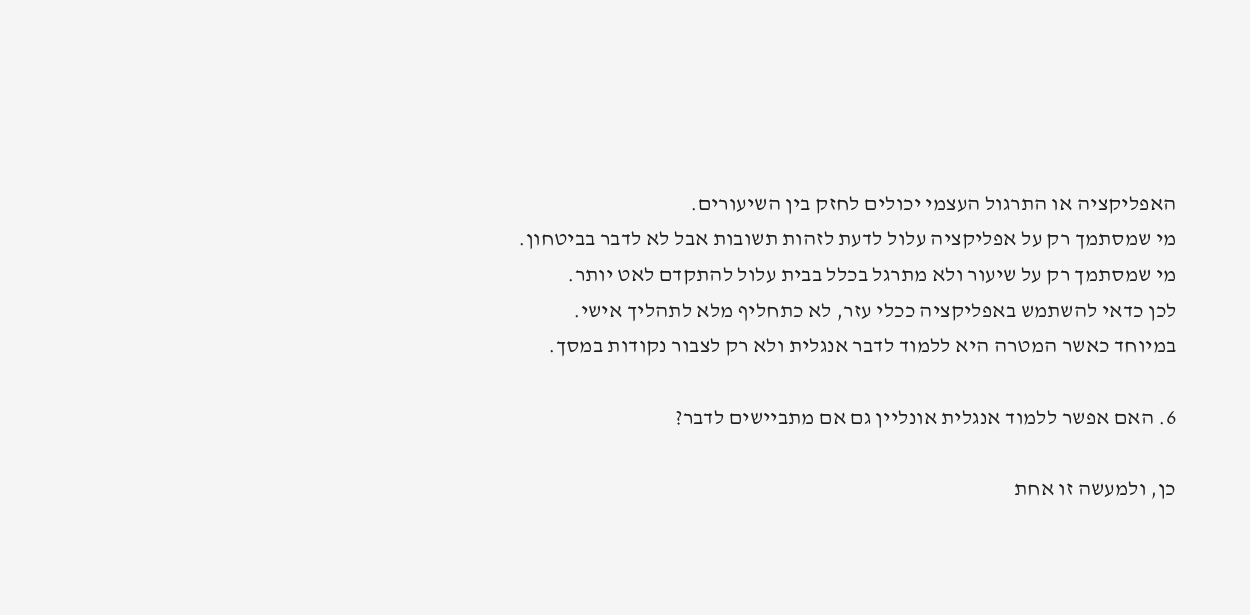האפליקציה או התרגול העצמי יכולים לחזק בין השיעורים.
מי שמסתמך רק על אפליקציה עלול לדעת לזהות תשובות אבל לא לדבר בביטחון.
מי שמסתמך רק על שיעור ולא מתרגל בכלל בבית עלול להתקדם לאט יותר.
לכן כדאי להשתמש באפליקציה ככלי עזר, לא כתחליף מלא לתהליך אישי.
במיוחד כאשר המטרה היא ללמוד לדבר אנגלית ולא רק לצבור נקודות במסך.

6. האם אפשר ללמוד אנגלית אונליין גם אם מתביישים לדבר?

כן, ולמעשה זו אחת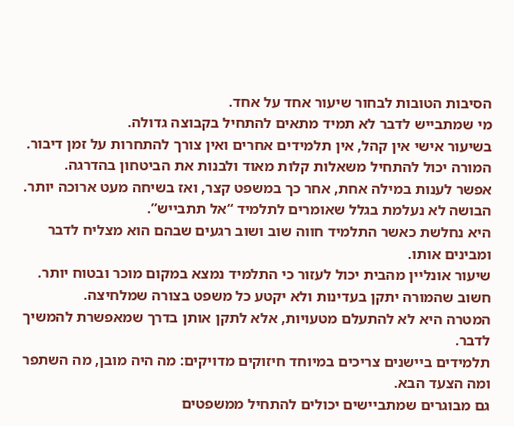הסיבות הטובות לבחור שיעור אחד על אחד.
מי שמתבייש לדבר לא תמיד מתאים להתחיל בקבוצה גדולה.
בשיעור אישי אין קהל, אין תלמידים אחרים ואין צורך להתחרות על זמן דיבור.
המורה יכול להתחיל משאלות קלות מאוד ולבנות את הביטחון בהדרגה.
אפשר לענות במילה אחת, אחר כך במשפט קצר, ואז בשיחה מעט ארוכה יותר.
הבושה לא נעלמת בגלל שאומרים לתלמיד “אל תתבייש”.
היא נחלשת כאשר התלמיד חווה שוב ושוב רגעים שבהם הוא מצליח לדבר ומבינים אותו.
שיעור אונליין מהבית יכול לעזור כי התלמיד נמצא במקום מוכר ובטוח יותר.
חשוב שהמורה יתקן בעדינות ולא יקטע כל משפט בצורה שמלחיצה.
המטרה היא לא להתעלם מטעויות, אלא לתקן אותן בדרך שמאפשרת להמשיך לדבר.
תלמידים ביישנים צריכים במיוחד חיזוקים מדויקים: מה היה מובן, מה השתפר ומה הצעד הבא.
גם מבוגרים שמתביישים יכולים להתחיל ממשפטים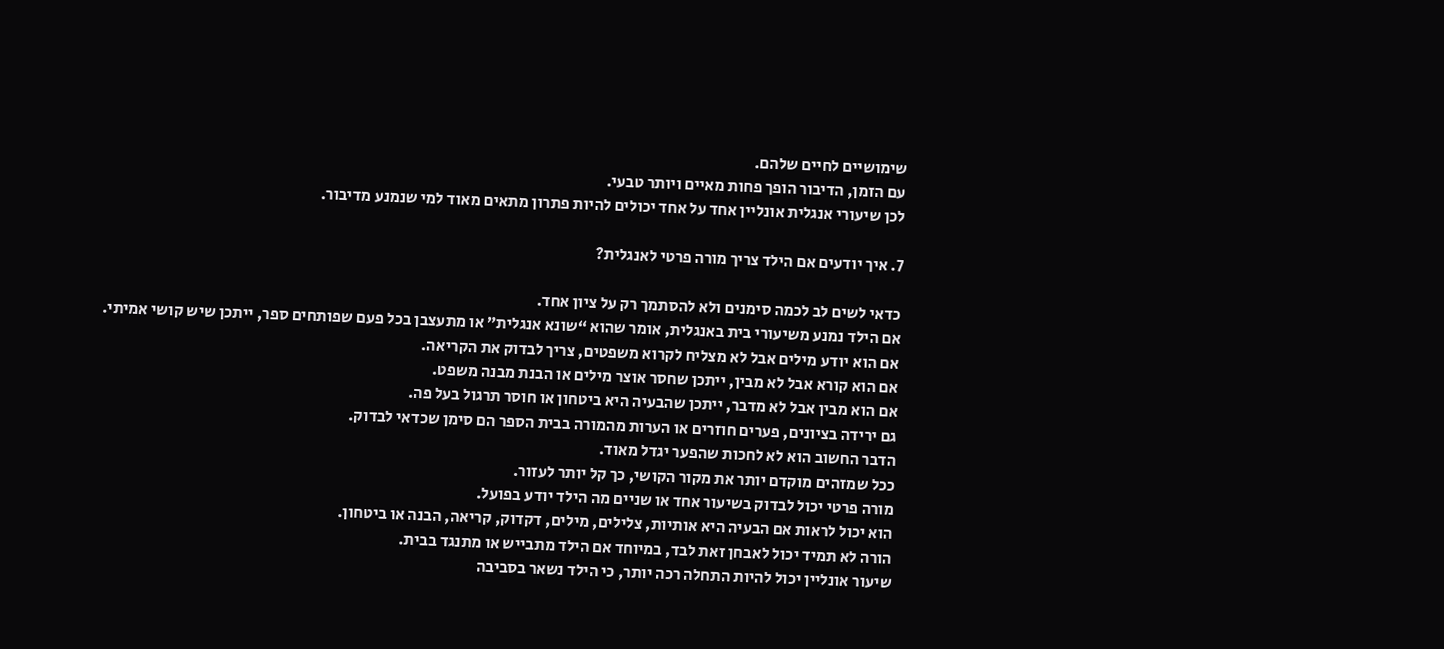שימושיים לחיים שלהם.
עם הזמן, הדיבור הופך פחות מאיים ויותר טבעי.
לכן שיעורי אנגלית אונליין אחד על אחד יכולים להיות פתרון מתאים מאוד למי שנמנע מדיבור.

7. איך יודעים אם הילד צריך מורה פרטי לאנגלית?

כדאי לשים לב לכמה סימנים ולא להסתמך רק על ציון אחד.
אם הילד נמנע משיעורי בית באנגלית, אומר שהוא “שונא אנגלית” או מתעצבן בכל פעם שפותחים ספר, ייתכן שיש קושי אמיתי.
אם הוא יודע מילים אבל לא מצליח לקרוא משפטים, צריך לבדוק את הקריאה.
אם הוא קורא אבל לא מבין, ייתכן שחסר אוצר מילים או הבנת מבנה משפט.
אם הוא מבין אבל לא מדבר, ייתכן שהבעיה היא ביטחון או חוסר תרגול בעל פה.
גם ירידה בציונים, פערים חוזרים או הערות מהמורה בבית הספר הם סימן שכדאי לבדוק.
הדבר החשוב הוא לא לחכות שהפער יגדל מאוד.
ככל שמזהים מוקדם יותר את מקור הקושי, כך קל יותר לעזור.
מורה פרטי יכול לבדוק בשיעור אחד או שניים מה הילד יודע בפועל.
הוא יכול לראות אם הבעיה היא אותיות, צלילים, מילים, דקדוק, קריאה, הבנה או ביטחון.
הורה לא תמיד יכול לאבחן זאת לבד, במיוחד אם הילד מתבייש או מתנגד בבית.
שיעור אונליין יכול להיות התחלה רכה יותר, כי הילד נשאר בסביבה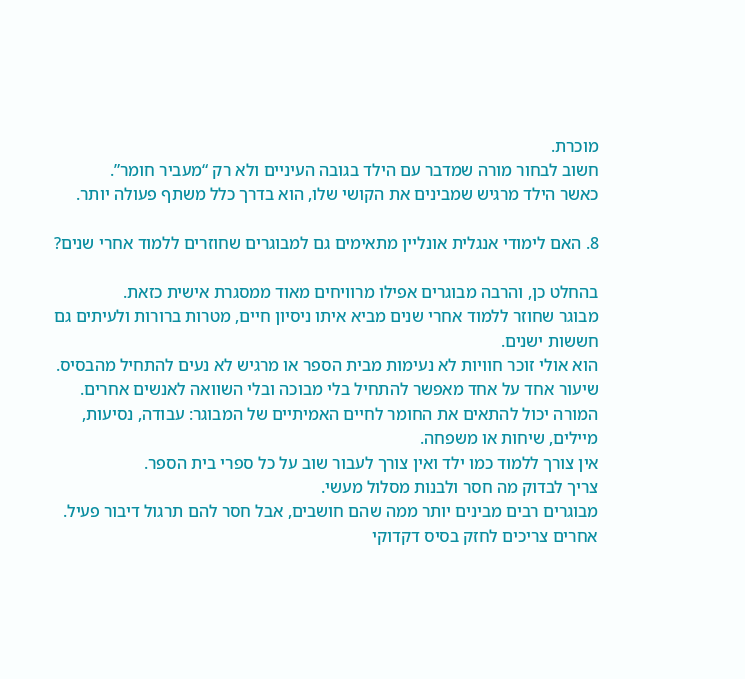מוכרת.
חשוב לבחור מורה שמדבר עם הילד בגובה העיניים ולא רק “מעביר חומר”.
כאשר הילד מרגיש שמבינים את הקושי שלו, הוא בדרך כלל משתף פעולה יותר.

8. האם לימודי אנגלית אונליין מתאימים גם למבוגרים שחוזרים ללמוד אחרי שנים?

בהחלט כן, והרבה מבוגרים אפילו מרוויחים מאוד ממסגרת אישית כזאת.
מבוגר שחוזר ללמוד אחרי שנים מביא איתו ניסיון חיים, מטרות ברורות ולעיתים גם חששות ישנים.
הוא אולי זוכר חוויות לא נעימות מבית הספר או מרגיש לא נעים להתחיל מהבסיס.
שיעור אחד על אחד מאפשר להתחיל בלי מבוכה ובלי השוואה לאנשים אחרים.
המורה יכול להתאים את החומר לחיים האמיתיים של המבוגר: עבודה, נסיעות, מיילים, שיחות או משפחה.
אין צורך ללמוד כמו ילד ואין צורך לעבור שוב על כל ספרי בית הספר.
צריך לבדוק מה חסר ולבנות מסלול מעשי.
מבוגרים רבים מבינים יותר ממה שהם חושבים, אבל חסר להם תרגול דיבור פעיל.
אחרים צריכים לחזק בסיס דקדוקי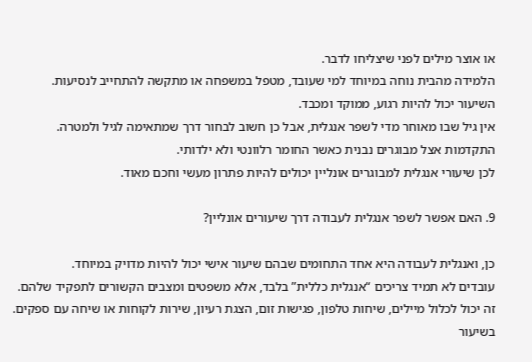או אוצר מילים לפני שיצליחו לדבר.
הלמידה מהבית נוחה במיוחד למי שעובד, מטפל במשפחה או מתקשה להתחייב לנסיעות.
השיעור יכול להיות רגוע, ממוקד ומכבד.
אין גיל שבו מאוחר מדי לשפר אנגלית, אבל כן חשוב לבחור דרך שמתאימה לגיל ולמטרה.
התקדמות אצל מבוגרים נבנית כאשר החומר רלוונטי ולא ילדותי.
לכן שיעורי אנגלית למבוגרים אונליין יכולים להיות פתרון מעשי וחכם מאוד.

9. האם אפשר לשפר אנגלית לעבודה דרך שיעורים אונליין?

כן, ואנגלית לעבודה היא אחד התחומים שבהם שיעור אישי יכול להיות מדויק במיוחד.
עובדים לא תמיד צריכים “אנגלית כללית” בלבד, אלא משפטים ומצבים הקשורים לתפקיד שלהם.
זה יכול לכלול מיילים, שיחות טלפון, פגישות זום, הצגת רעיון, שירות לקוחות או שיחה עם ספקים.
בשיעור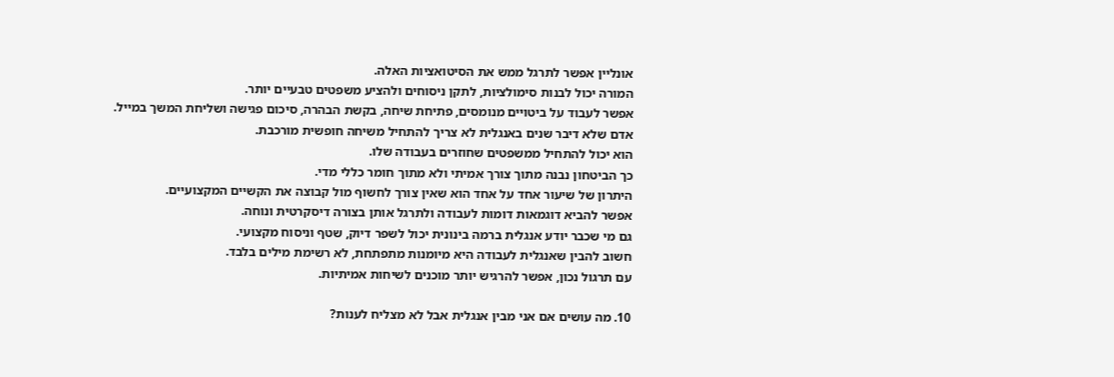אונליין אפשר לתרגל ממש את הסיטואציות האלה.
המורה יכול לבנות סימולציות, לתקן ניסוחים ולהציע משפטים טבעיים יותר.
אפשר לעבוד על ביטויים מנומסים, פתיחת שיחה, בקשת הבהרה, סיכום פגישה ושליחת המשך במייל.
אדם שלא דיבר שנים באנגלית לא צריך להתחיל משיחה חופשית מורכבת.
הוא יכול להתחיל ממשפטים שחוזרים בעבודה שלו.
כך הביטחון נבנה מתוך צורך אמיתי ולא מתוך חומר כללי מדי.
היתרון של שיעור אחד על אחד הוא שאין צורך לחשוף מול קבוצה את הקשיים המקצועיים.
אפשר להביא דוגמאות דומות לעבודה ולתרגל אותן בצורה דיסקרטית ונוחה.
גם מי שכבר יודע אנגלית ברמה בינונית יכול לשפר דיוק, שטף וניסוח מקצועי.
חשוב להבין שאנגלית לעבודה היא מיומנות מתפתחת, לא רשימת מילים בלבד.
עם תרגול נכון, אפשר להרגיש יותר מוכנים לשיחות אמיתיות.

10. מה עושים אם אני מבין אנגלית אבל לא מצליח לענות?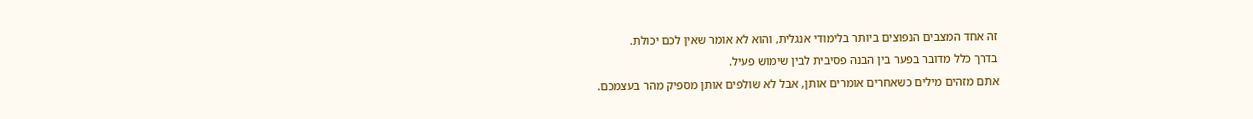זה אחד המצבים הנפוצים ביותר בלימודי אנגלית, והוא לא אומר שאין לכם יכולת.
בדרך כלל מדובר בפער בין הבנה פסיבית לבין שימוש פעיל.
אתם מזהים מילים כשאחרים אומרים אותן, אבל לא שולפים אותן מספיק מהר בעצמכם.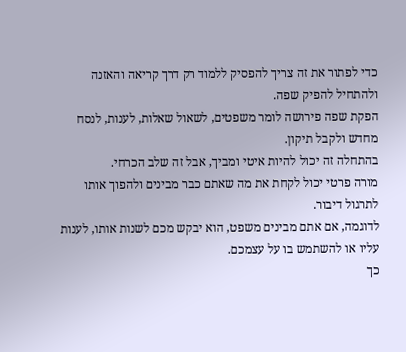כדי לפתור את זה צריך להפסיק ללמוד רק דרך קריאה והאזנה ולהתחיל להפיק שפה.
הפקת שפה פירושה לומר משפטים, לשאול שאלות, לענות, לנסח מחדש ולקבל תיקון.
בהתחלה זה יכול להיות איטי ומביך, אבל זה שלב הכרחי.
מורה פרטי יכול לקחת את מה שאתם כבר מבינים ולהפוך אותו לתרגול דיבור.
לדוגמה, אם אתם מבינים משפט, הוא יבקש מכם לשנות אותו, לענות עליו או להשתמש בו על עצמכם.
כך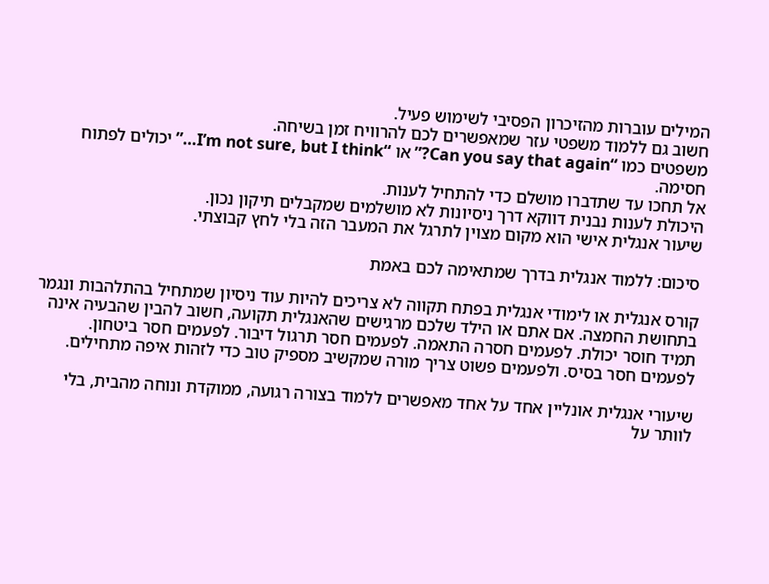המילים עוברות מהזיכרון הפסיבי לשימוש פעיל.
חשוב גם ללמוד משפטי עזר שמאפשרים לכם להרוויח זמן בשיחה.
משפטים כמו “Can you say that again?” או “I’m not sure, but I think…” יכולים לפתוח חסימה.
אל תחכו עד שתדברו מושלם כדי להתחיל לענות.
היכולת לענות נבנית דווקא דרך ניסיונות לא מושלמים שמקבלים תיקון נכון.
שיעור אנגלית אישי הוא מקום מצוין לתרגל את המעבר הזה בלי לחץ קבוצתי.

סיכום: ללמוד אנגלית בדרך שמתאימה לכם באמת

קורס אנגלית או לימודי אנגלית בפתח תקווה לא צריכים להיות עוד ניסיון שמתחיל בהתלהבות ונגמר בתחושת החמצה. אם אתם או הילד שלכם מרגישים שהאנגלית תקועה, חשוב להבין שהבעיה אינה תמיד חוסר יכולת. לפעמים חסרה התאמה. לפעמים חסר תרגול דיבור. לפעמים חסר ביטחון. לפעמים חסר בסיס. ולפעמים פשוט צריך מורה שמקשיב מספיק טוב כדי לזהות איפה מתחילים.

שיעורי אנגלית אונליין אחד על אחד מאפשרים ללמוד בצורה רגועה, ממוקדת ונוחה מהבית, בלי לוותר על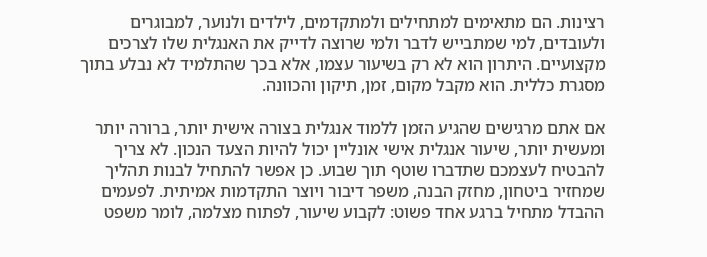רצינות. הם מתאימים למתחילים ולמתקדמים, לילדים ולנוער, למבוגרים ולעובדים, למי שמתבייש לדבר ולמי שרוצה לדייק את האנגלית שלו לצרכים מקצועיים. היתרון הוא לא רק בשיעור עצמו, אלא בכך שהתלמיד לא נבלע בתוך מסגרת כללית. הוא מקבל מקום, זמן, תיקון והכוונה.

אם אתם מרגישים שהגיע הזמן ללמוד אנגלית בצורה אישית יותר, ברורה יותר ומעשית יותר, שיעור אנגלית אישי אונליין יכול להיות הצעד הנכון. לא צריך להבטיח לעצמכם שתדברו שוטף תוך שבוע. כן אפשר להתחיל לבנות תהליך שמחזיר ביטחון, מחזק הבנה, משפר דיבור ויוצר התקדמות אמיתית. לפעמים ההבדל מתחיל ברגע אחד פשוט: לקבוע שיעור, לפתוח מצלמה, לומר משפט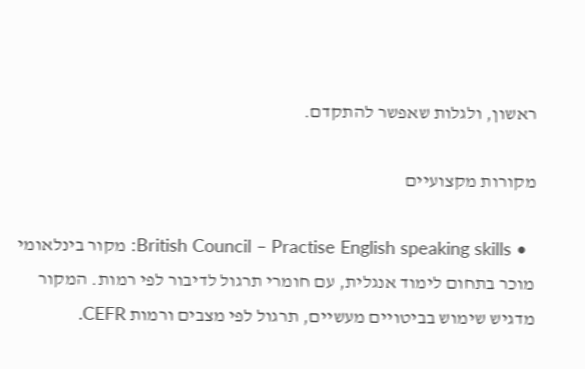ראשון, ולגלות שאפשר להתקדם.

מקורות מקצועיים

  • British Council – Practise English speaking skills: מקור בינלאומי מוכר בתחום לימוד אנגלית, עם חומרי תרגול לדיבור לפי רמות. המקור מדגיש שימוש בביטויים מעשיים, תרגול לפי מצבים ורמות CEFR.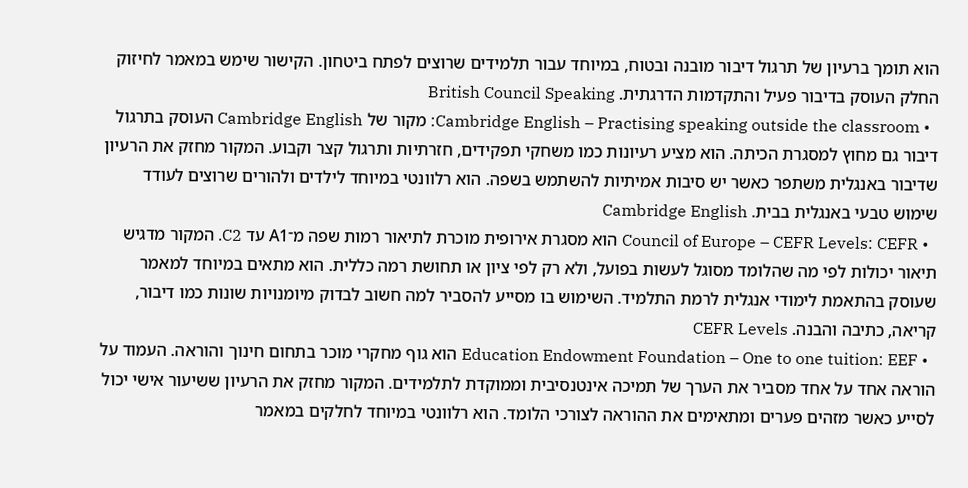הוא תומך ברעיון של תרגול דיבור מובנה ובטוח, במיוחד עבור תלמידים שרוצים לפתח ביטחון. הקישור שימש במאמר לחיזוק החלק העוסק בדיבור פעיל והתקדמות הדרגתית. British Council Speaking
  • Cambridge English – Practising speaking outside the classroom: מקור של Cambridge English העוסק בתרגול דיבור גם מחוץ למסגרת הכיתה. הוא מציע רעיונות כמו משחקי תפקידים, חזרתיות ותרגול קצר וקבוע. המקור מחזק את הרעיון שדיבור באנגלית משתפר כאשר יש סיבות אמיתיות להשתמש בשפה. הוא רלוונטי במיוחד לילדים ולהורים שרוצים לעודד שימוש טבעי באנגלית בבית. Cambridge English
  • Council of Europe – CEFR Levels: CEFR הוא מסגרת אירופית מוכרת לתיאור רמות שפה מ־A1 עד C2. המקור מדגיש תיאור יכולות לפי מה שהלומד מסוגל לעשות בפועל, ולא רק לפי ציון או תחושת רמה כללית. הוא מתאים במיוחד למאמר שעוסק בהתאמת לימודי אנגלית לרמת התלמיד. השימוש בו מסייע להסביר למה חשוב לבדוק מיומנויות שונות כמו דיבור, קריאה, כתיבה והבנה. CEFR Levels
  • Education Endowment Foundation – One to one tuition: EEF הוא גוף מחקרי מוכר בתחום חינוך והוראה. העמוד על הוראה אחד על אחד מסביר את הערך של תמיכה אינטנסיבית וממוקדת לתלמידים. המקור מחזק את הרעיון ששיעור אישי יכול לסייע כאשר מזהים פערים ומתאימים את ההוראה לצורכי הלומד. הוא רלוונטי במיוחד לחלקים במאמר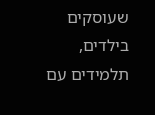שעוסקים בילדים, תלמידים עם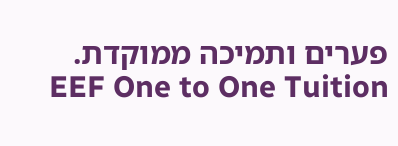פערים ותמיכה ממוקדת. EEF One to One Tuition